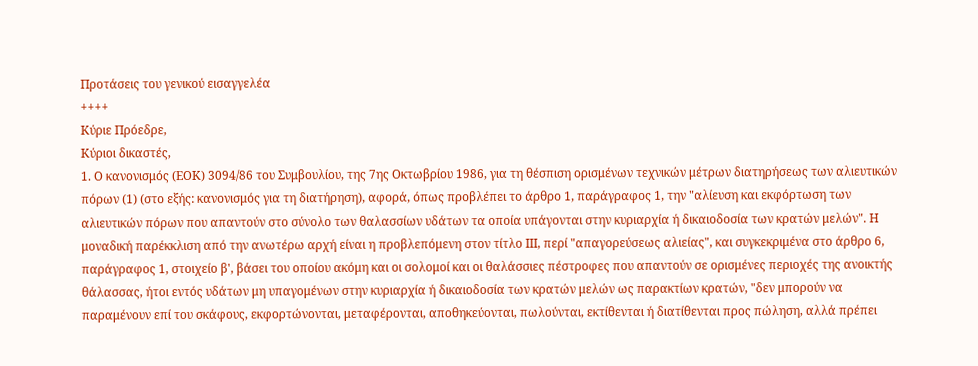Προτάσεις του γενικού εισαγγελέα
++++
Κύριε Πρόεδρε,
Κύριοι δικαστές,
1. Ο κανονισμός (ΕΟΚ) 3094/86 του Συμβουλίου, της 7ης Οκτωβρίου 1986, για τη θέσπιση ορισμένων τεχνικών μέτρων διατηρήσεως των αλιευτικών πόρων (1) (στο εξής: κανονισμός για τη διατήρηση), αφορά, όπως προβλέπει το άρθρο 1, παράγραφος 1, την "αλίευση και εκφόρτωση των αλιευτικών πόρων που απαντούν στο σύνολο των θαλασσίων υδάτων τα οποία υπάγονται στην κυριαρχία ή δικαιοδοσία των κρατών μελών". Η μοναδική παρέκκλιση από την ανωτέρω αρχή είναι η προβλεπόμενη στον τίτλο ΙΙΙ, περί "απαγορεύσεως αλιείας", και συγκεκριμένα στο άρθρο 6, παράγραφος 1, στοιχείο β', βάσει του οποίου ακόμη και οι σολομοί και οι θαλάσσιες πέστροφες που απαντούν σε ορισμένες περιοχές της ανοικτής θάλασσας, ήτοι εντός υδάτων μη υπαγομένων στην κυριαρχία ή δικαιοδοσία των κρατών μελών ως παρακτίων κρατών, "δεν μπορούν να παραμένουν επί του σκάφους, εκφορτώνονται, μεταφέρονται, αποθηκεύονται, πωλούνται, εκτίθενται ή διατίθενται προς πώληση, αλλά πρέπει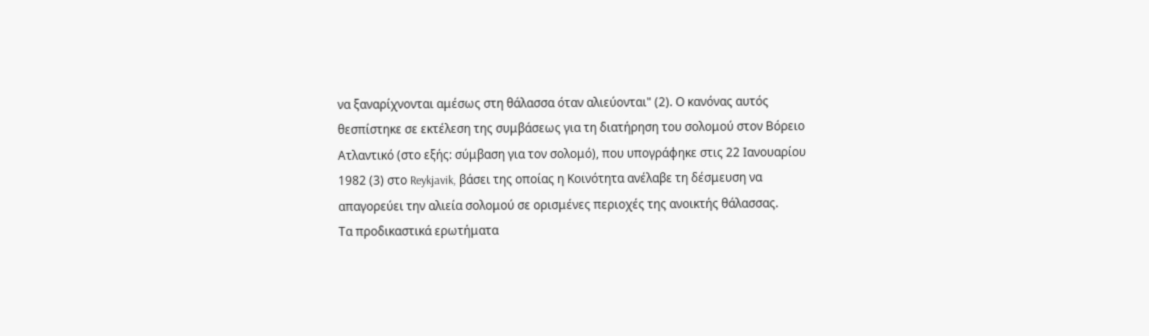να ξαναρίχνονται αμέσως στη θάλασσα όταν αλιεύονται" (2). Ο κανόνας αυτός θεσπίστηκε σε εκτέλεση της συμβάσεως για τη διατήρηση του σολομού στον Βόρειο Ατλαντικό (στο εξής: σύμβαση για τον σολομό), που υπογράφηκε στις 22 Ιανουαρίου 1982 (3) στο Reykjavik, βάσει της οποίας η Κοινότητα ανέλαβε τη δέσμευση να απαγορεύει την αλιεία σολομού σε ορισμένες περιοχές της ανοικτής θάλασσας.
Τα προδικαστικά ερωτήματα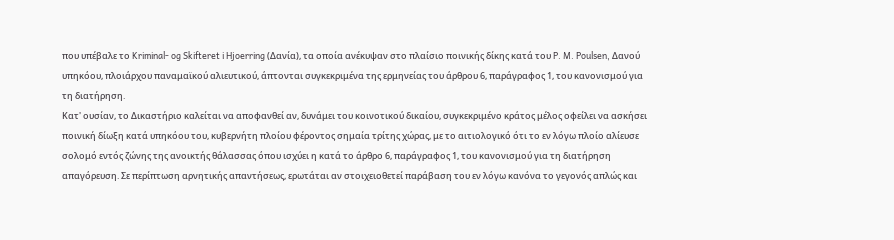που υπέβαλε το Kriminal- og Skifteret i Hjoerring (Δανία), τα οποία ανέκυψαν στο πλαίσιο ποινικής δίκης κατά του P. M. Poulsen, Δανού υπηκόου, πλοιάρχου παναμαϊκού αλιευτικού, άπτονται συγκεκριμένα της ερμηνείας του άρθρου 6, παράγραφος 1, του κανονισμού για τη διατήρηση.
Κατ' ουσίαν, το Δικαστήριο καλείται να αποφανθεί αν, δυνάμει του κοινοτικού δικαίου, συγκεκριμένο κράτος μέλος οφείλει να ασκήσει ποινική δίωξη κατά υπηκόου του, κυβερνήτη πλοίου φέροντος σημαία τρίτης χώρας, με το αιτιολογικό ότι το εν λόγω πλοίο αλίευσε σολομό εντός ζώνης της ανοικτής θάλασσας όπου ισχύει η κατά το άρθρο 6, παράγραφος 1, του κανονισμού για τη διατήρηση απαγόρευση. Σε περίπτωση αρνητικής απαντήσεως, ερωτάται αν στοιχειοθετεί παράβαση του εν λόγω κανόνα το γεγονός απλώς και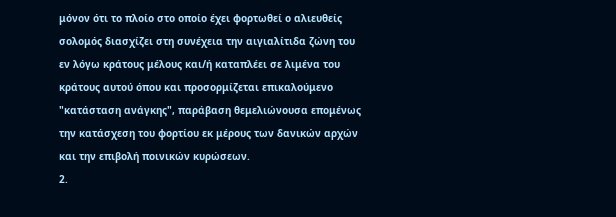μόνον ότι το πλοίο στο οποίο έχει φορτωθεί ο αλιευθείς σολομός διασχίζει στη συνέχεια την αιγιαλίτιδα ζώνη του εν λόγω κράτους μέλους και/ή καταπλέει σε λιμένα του κράτους αυτού όπου και προσορμίζεται επικαλούμενο "κατάσταση ανάγκης", παράβαση θεμελιώνουσα επομένως την κατάσχεση του φορτίου εκ μέρους των δανικών αρχών και την επιβολή ποινικών κυρώσεων.
2.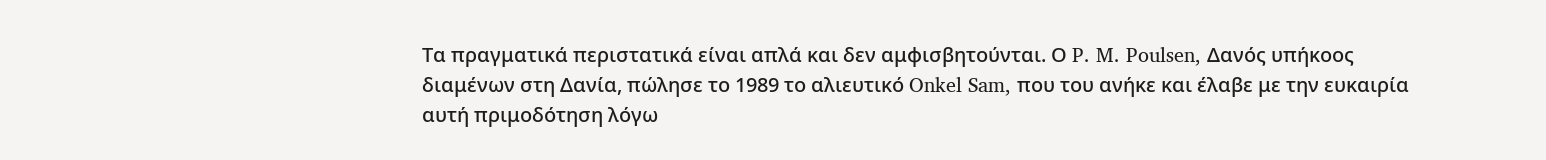Τα πραγματικά περιστατικά είναι απλά και δεν αμφισβητούνται. Ο P. M. Poulsen, Δανός υπήκοος διαμένων στη Δανία, πώλησε το 1989 το αλιευτικό Onkel Sam, που του ανήκε και έλαβε με την ευκαιρία αυτή πριμοδότηση λόγω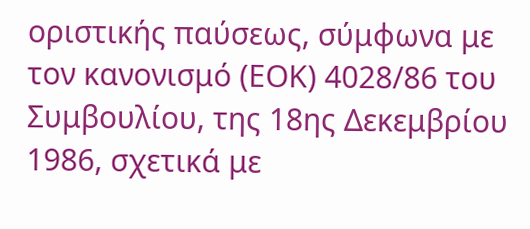οριστικής παύσεως, σύμφωνα με τον κανονισμό (ΕΟΚ) 4028/86 του Συμβουλίου, της 18ης Δεκεμβρίου 1986, σχετικά με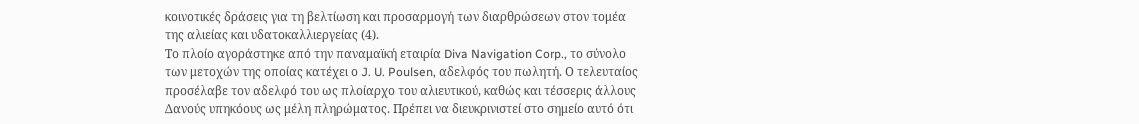κοινοτικές δράσεις για τη βελτίωση και προσαρμογή των διαρθρώσεων στον τομέα της αλιείας και υδατοκαλλιεργείας (4).
Το πλοίο αγοράστηκε από την παναμαϊκή εταιρία Diva Navigation Corp., το σύνολο των μετοχών της οποίας κατέχει ο J. U. Poulsen, αδελφός του πωλητή. Ο τελευταίος προσέλαβε τον αδελφό του ως πλοίαρχο του αλιευτικού, καθώς και τέσσερις άλλους Δανούς υπηκόους ως μέλη πληρώματος. Πρέπει να διευκρινιστεί στο σημείο αυτό ότι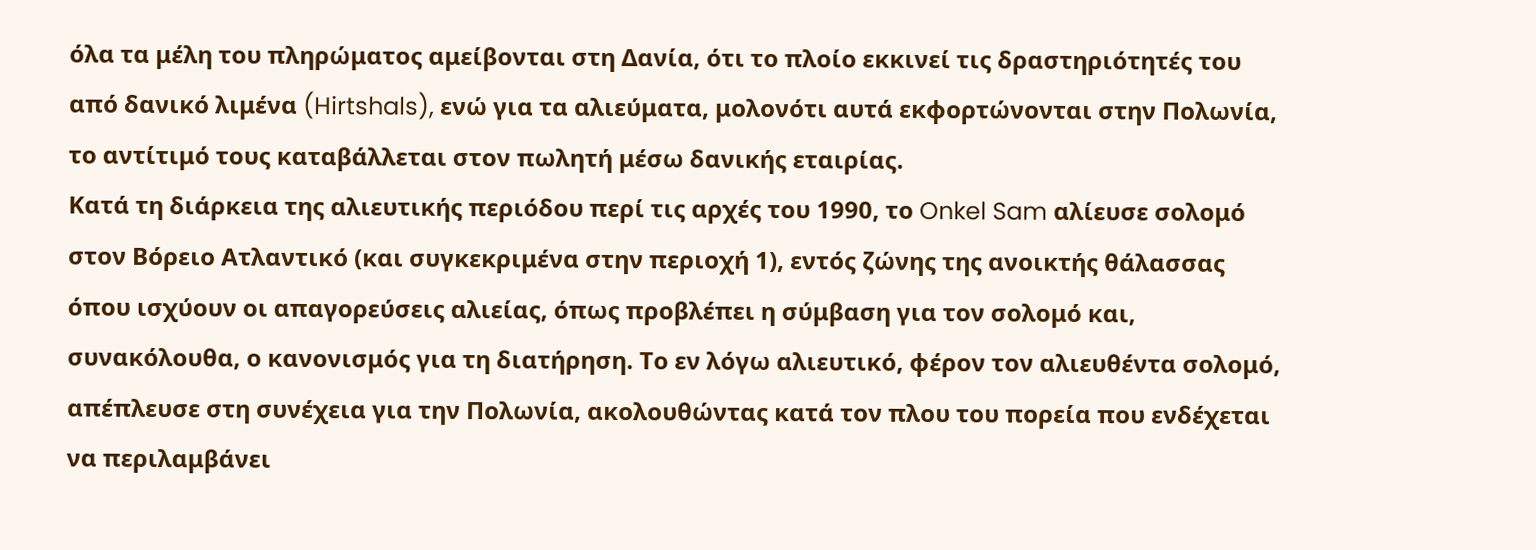όλα τα μέλη του πληρώματος αμείβονται στη Δανία, ότι το πλοίο εκκινεί τις δραστηριότητές του από δανικό λιμένα (Hirtshals), ενώ για τα αλιεύματα, μολονότι αυτά εκφορτώνονται στην Πολωνία, το αντίτιμό τους καταβάλλεται στον πωλητή μέσω δανικής εταιρίας.
Κατά τη διάρκεια της αλιευτικής περιόδου περί τις αρχές του 1990, το Onkel Sam αλίευσε σολομό στον Βόρειο Ατλαντικό (και συγκεκριμένα στην περιοχή 1), εντός ζώνης της ανοικτής θάλασσας όπου ισχύουν οι απαγορεύσεις αλιείας, όπως προβλέπει η σύμβαση για τον σολομό και, συνακόλουθα, ο κανονισμός για τη διατήρηση. Το εν λόγω αλιευτικό, φέρον τον αλιευθέντα σολομό, απέπλευσε στη συνέχεια για την Πολωνία, ακολουθώντας κατά τον πλου του πορεία που ενδέχεται να περιλαμβάνει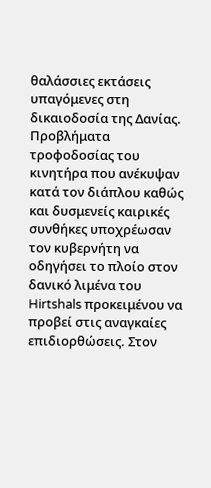θαλάσσιες εκτάσεις υπαγόμενες στη δικαιοδοσία της Δανίας. Προβλήματα τροφοδοσίας του κινητήρα που ανέκυψαν κατά τον διάπλου καθώς και δυσμενείς καιρικές συνθήκες υποχρέωσαν τον κυβερνήτη να οδηγήσει το πλοίο στον δανικό λιμένα του Hirtshals προκειμένου να προβεί στις αναγκαίες επιδιορθώσεις. Στον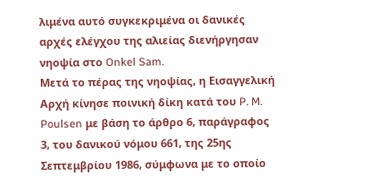λιμένα αυτό συγκεκριμένα οι δανικές αρχές ελέγχου της αλιείας διενήργησαν νηοψία στο Onkel Sam.
Μετά το πέρας της νηοψίας, η Εισαγγελική Αρχή κίνησε ποινική δίκη κατά του P. M. Poulsen με βάση το άρθρο 6, παράγραφος 3, του δανικού νόμου 661, της 25ης Σεπτεμβρίου 1986, σύμφωνα με το οποίο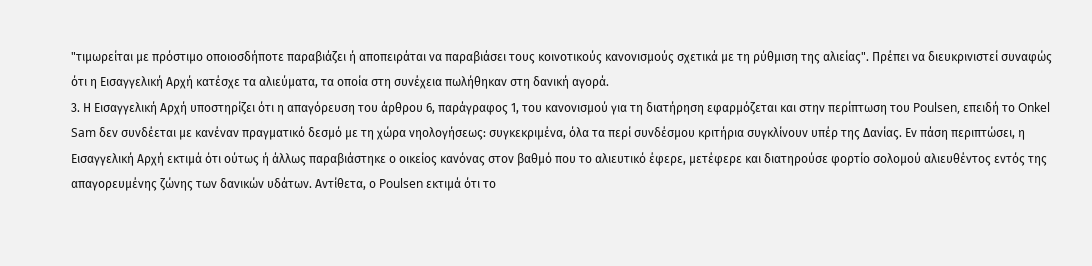"τιμωρείται με πρόστιμο οποιοσδήποτε παραβιάζει ή αποπειράται να παραβιάσει τους κοινοτικούς κανονισμούς σχετικά με τη ρύθμιση της αλιείας". Πρέπει να διευκρινιστεί συναφώς ότι η Εισαγγελική Αρχή κατέσχε τα αλιεύματα, τα οποία στη συνέχεια πωλήθηκαν στη δανική αγορά.
3. Η Εισαγγελική Αρχή υποστηρίζει ότι η απαγόρευση του άρθρου 6, παράγραφος 1, του κανονισμού για τη διατήρηση εφαρμόζεται και στην περίπτωση του Poulsen, επειδή το Onkel Sam δεν συνδέεται με κανέναν πραγματικό δεσμό με τη χώρα νηολογήσεως: συγκεκριμένα, όλα τα περί συνδέσμου κριτήρια συγκλίνουν υπέρ της Δανίας. Εν πάση περιπτώσει, η Εισαγγελική Αρχή εκτιμά ότι ούτως ή άλλως παραβιάστηκε ο οικείος κανόνας στον βαθμό που το αλιευτικό έφερε, μετέφερε και διατηρούσε φορτίο σολομού αλιευθέντος εντός της απαγορευμένης ζώνης των δανικών υδάτων. Αντίθετα, ο Poulsen εκτιμά ότι το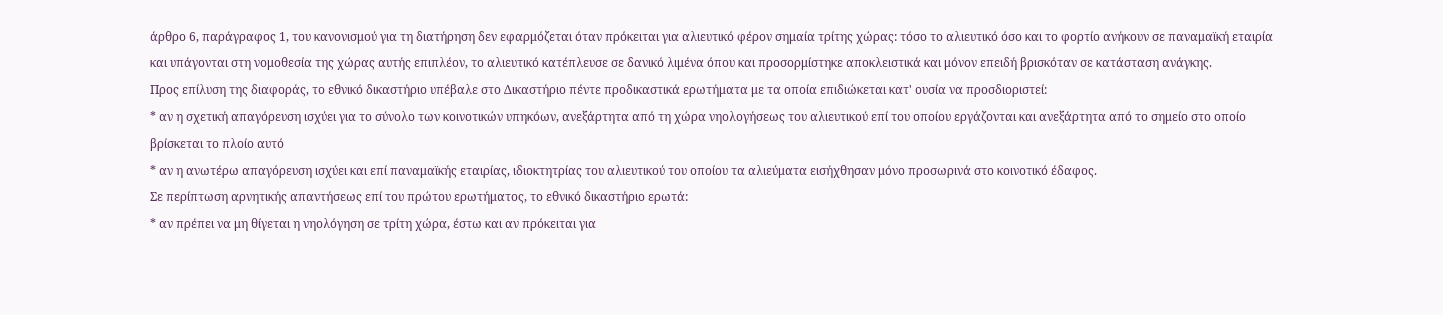άρθρο 6, παράγραφος 1, του κανονισμού για τη διατήρηση δεν εφαρμόζεται όταν πρόκειται για αλιευτικό φέρον σημαία τρίτης χώρας: τόσο το αλιευτικό όσο και το φορτίο ανήκουν σε παναμαϊκή εταιρία και υπάγονται στη νομοθεσία της χώρας αυτής επιπλέον, το αλιευτικό κατέπλευσε σε δανικό λιμένα όπου και προσορμίστηκε αποκλειστικά και μόνον επειδή βρισκόταν σε κατάσταση ανάγκης.
Προς επίλυση της διαφοράς, το εθνικό δικαστήριο υπέβαλε στο Δικαστήριο πέντε προδικαστικά ερωτήματα με τα οποία επιδιώκεται κατ' ουσία να προσδιοριστεί:
* αν η σχετική απαγόρευση ισχύει για το σύνολο των κοινοτικών υπηκόων, ανεξάρτητα από τη χώρα νηολογήσεως του αλιευτικού επί του οποίου εργάζονται και ανεξάρτητα από το σημείο στο οποίο βρίσκεται το πλοίο αυτό
* αν η ανωτέρω απαγόρευση ισχύει και επί παναμαϊκής εταιρίας, ιδιοκτητρίας του αλιευτικού του οποίου τα αλιεύματα εισήχθησαν μόνο προσωρινά στο κοινοτικό έδαφος.
Σε περίπτωση αρνητικής απαντήσεως επί του πρώτου ερωτήματος, το εθνικό δικαστήριο ερωτά:
* αν πρέπει να μη θίγεται η νηολόγηση σε τρίτη χώρα, έστω και αν πρόκειται για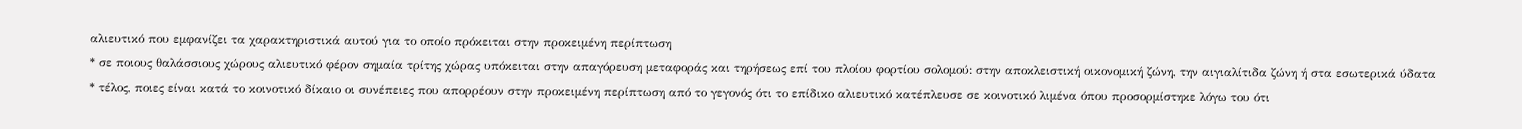αλιευτικό που εμφανίζει τα χαρακτηριστικά αυτού για το οποίο πρόκειται στην προκειμένη περίπτωση
* σε ποιους θαλάσσιους χώρους αλιευτικό φέρον σημαία τρίτης χώρας υπόκειται στην απαγόρευση μεταφοράς και τηρήσεως επί του πλοίου φορτίου σολομού: στην αποκλειστική οικονομική ζώνη, την αιγιαλίτιδα ζώνη ή στα εσωτερικά ύδατα
* τέλος, ποιες είναι κατά το κοινοτικό δίκαιο οι συνέπειες που απορρέουν στην προκειμένη περίπτωση από το γεγονός ότι το επίδικο αλιευτικό κατέπλευσε σε κοινοτικό λιμένα όπου προσορμίστηκε λόγω του ότι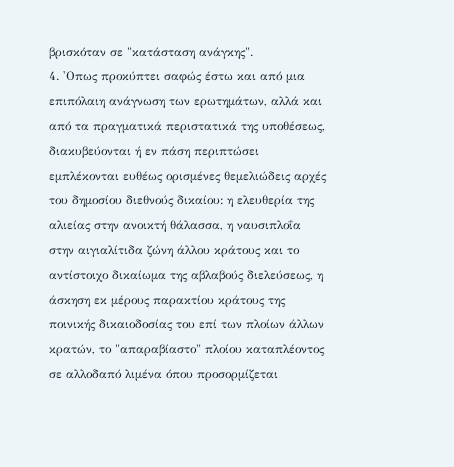βρισκόταν σε "κατάσταση ανάγκης".
4. 'Οπως προκύπτει σαφώς έστω και από μια επιπόλαιη ανάγνωση των ερωτημάτων, αλλά και από τα πραγματικά περιστατικά της υποθέσεως, διακυβεύονται ή εν πάση περιπτώσει εμπλέκονται ευθέως ορισμένες θεμελιώδεις αρχές του δημοσίου διεθνούς δικαίου: η ελευθερία της αλιείας στην ανοικτή θάλασσα, η ναυσιπλοΐα στην αιγιαλίτιδα ζώνη άλλου κράτους και το αντίστοιχο δικαίωμα της αβλαβούς διελεύσεως, η άσκηση εκ μέρους παρακτίου κράτους της ποινικής δικαιοδοσίας του επί των πλοίων άλλων κρατών, το "απαραβίαστο" πλοίου καταπλέοντος σε αλλοδαπό λιμένα όπου προσορμίζεται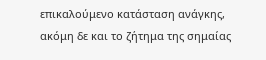επικαλούμενο κατάσταση ανάγκης, ακόμη δε και το ζήτημα της σημαίας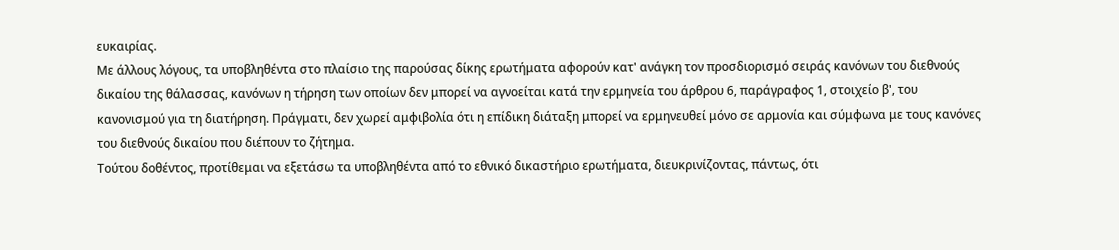ευκαιρίας.
Με άλλους λόγους, τα υποβληθέντα στο πλαίσιο της παρούσας δίκης ερωτήματα αφορούν κατ' ανάγκη τον προσδιορισμό σειράς κανόνων του διεθνούς δικαίου της θάλασσας, κανόνων η τήρηση των οποίων δεν μπορεί να αγνοείται κατά την ερμηνεία του άρθρου 6, παράγραφος 1, στοιχείο β', του κανονισμού για τη διατήρηση. Πράγματι, δεν χωρεί αμφιβολία ότι η επίδικη διάταξη μπορεί να ερμηνευθεί μόνο σε αρμονία και σύμφωνα με τους κανόνες του διεθνούς δικαίου που διέπουν το ζήτημα.
Τούτου δοθέντος, προτίθεμαι να εξετάσω τα υποβληθέντα από το εθνικό δικαστήριο ερωτήματα, διευκρινίζοντας, πάντως, ότι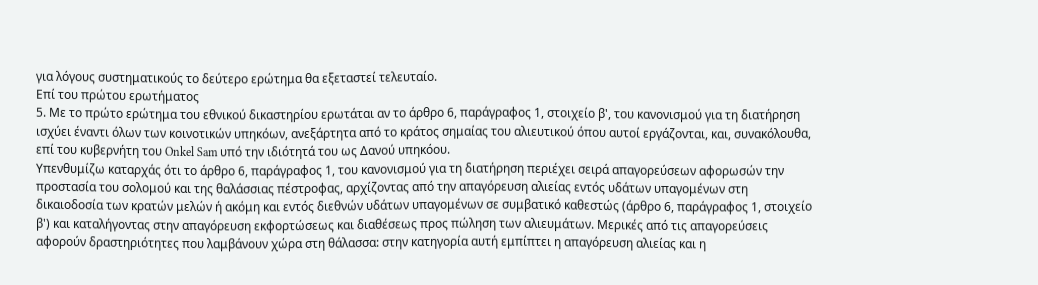για λόγους συστηματικούς το δεύτερο ερώτημα θα εξεταστεί τελευταίο.
Επί του πρώτου ερωτήματος
5. Με το πρώτο ερώτημα του εθνικού δικαστηρίου ερωτάται αν το άρθρο 6, παράγραφος 1, στοιχείο β', του κανονισμού για τη διατήρηση ισχύει έναντι όλων των κοινοτικών υπηκόων, ανεξάρτητα από το κράτος σημαίας του αλιευτικού όπου αυτοί εργάζονται, και, συνακόλουθα, επί του κυβερνήτη του Onkel Sam υπό την ιδιότητά του ως Δανού υπηκόου.
Υπενθυμίζω καταρχάς ότι το άρθρο 6, παράγραφος 1, του κανονισμού για τη διατήρηση περιέχει σειρά απαγορεύσεων αφορωσών την προστασία του σολομού και της θαλάσσιας πέστροφας, αρχίζοντας από την απαγόρευση αλιείας εντός υδάτων υπαγομένων στη δικαιοδοσία των κρατών μελών ή ακόμη και εντός διεθνών υδάτων υπαγομένων σε συμβατικό καθεστώς (άρθρο 6, παράγραφος 1, στοιχείο β') και καταλήγοντας στην απαγόρευση εκφορτώσεως και διαθέσεως προς πώληση των αλιευμάτων. Μερικές από τις απαγορεύσεις αφορούν δραστηριότητες που λαμβάνουν χώρα στη θάλασσα: στην κατηγορία αυτή εμπίπτει η απαγόρευση αλιείας και η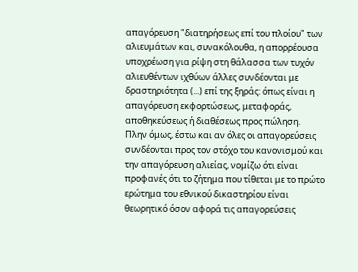απαγόρευση "διατηρήσεως επί του πλοίου" των αλιευμάτων και, συνακόλουθα, η απορρέουσα υποχρέωση για ρίψη στη θάλασσα των τυχόν αλιευθέντων ιχθύων άλλες συνδέονται με δραστηριότητα (...) επί της ξηράς: όπως είναι η απαγόρευση εκφορτώσεως, μεταφοράς, αποθηκεύσεως ή διαθέσεως προς πώληση.
Πλην όμως, έστω και αν όλες οι απαγορεύσεις συνδέονται προς τον στόχο του κανονισμού και την απαγόρευση αλιείας, νομίζω ότι είναι προφανές ότι το ζήτημα που τίθεται με το πρώτο ερώτημα του εθνικού δικαστηρίου είναι θεωρητικό όσον αφορά τις απαγορεύσεις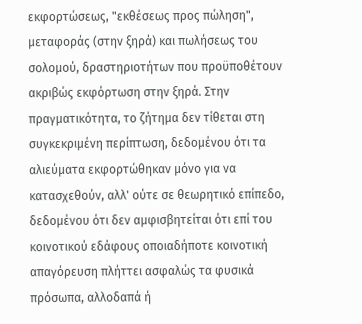εκφορτώσεως, "εκθέσεως προς πώληση", μεταφοράς (στην ξηρά) και πωλήσεως του σολομού, δραστηριοτήτων που προϋποθέτουν ακριβώς εκφόρτωση στην ξηρά. Στην πραγματικότητα, το ζήτημα δεν τίθεται στη συγκεκριμένη περίπτωση, δεδομένου ότι τα αλιεύματα εκφορτώθηκαν μόνο για να κατασχεθούν, αλλ' ούτε σε θεωρητικό επίπεδο, δεδομένου ότι δεν αμφισβητείται ότι επί του κοινοτικού εδάφους οποιαδήποτε κοινοτική απαγόρευση πλήττει ασφαλώς τα φυσικά πρόσωπα, αλλοδαπά ή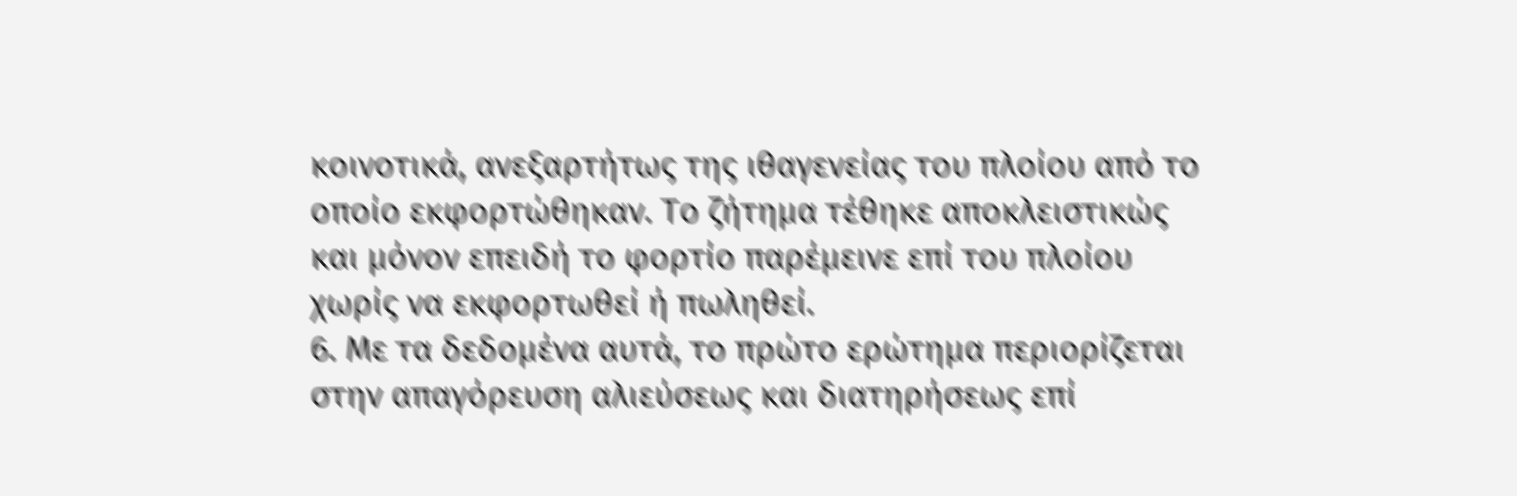κοινοτικά, ανεξαρτήτως της ιθαγενείας του πλοίου από το οποίο εκφορτώθηκαν. Το ζήτημα τέθηκε αποκλειστικώς και μόνον επειδή το φορτίο παρέμεινε επί του πλοίου χωρίς να εκφορτωθεί ή πωληθεί.
6. Με τα δεδομένα αυτά, το πρώτο ερώτημα περιορίζεται στην απαγόρευση αλιεύσεως και διατηρήσεως επί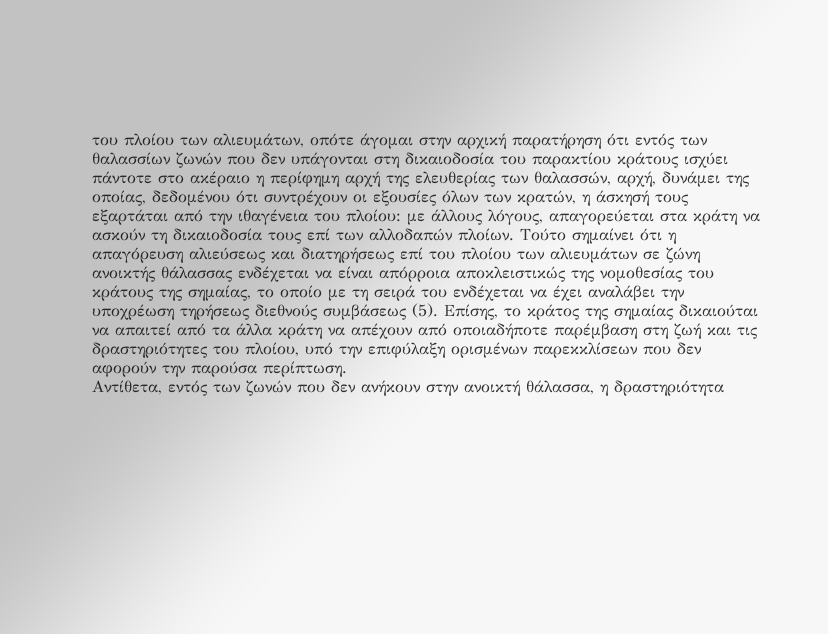του πλοίου των αλιευμάτων, οπότε άγομαι στην αρχική παρατήρηση ότι εντός των θαλασσίων ζωνών που δεν υπάγονται στη δικαιοδοσία του παρακτίου κράτους ισχύει πάντοτε στο ακέραιο η περίφημη αρχή της ελευθερίας των θαλασσών, αρχή, δυνάμει της οποίας, δεδομένου ότι συντρέχουν οι εξουσίες όλων των κρατών, η άσκησή τους εξαρτάται από την ιθαγένεια του πλοίου: με άλλους λόγους, απαγορεύεται στα κράτη να ασκούν τη δικαιοδοσία τους επί των αλλοδαπών πλοίων. Τούτο σημαίνει ότι η απαγόρευση αλιεύσεως και διατηρήσεως επί του πλοίου των αλιευμάτων σε ζώνη ανοικτής θάλασσας ενδέχεται να είναι απόρροια αποκλειστικώς της νομοθεσίας του κράτους της σημαίας, το οποίο με τη σειρά του ενδέχεται να έχει αναλάβει την υποχρέωση τηρήσεως διεθνούς συμβάσεως (5). Επίσης, το κράτος της σημαίας δικαιούται να απαιτεί από τα άλλα κράτη να απέχουν από οποιαδήποτε παρέμβαση στη ζωή και τις δραστηριότητες του πλοίου, υπό την επιφύλαξη ορισμένων παρεκκλίσεων που δεν αφορούν την παρούσα περίπτωση.
Αντίθετα, εντός των ζωνών που δεν ανήκουν στην ανοικτή θάλασσα, η δραστηριότητα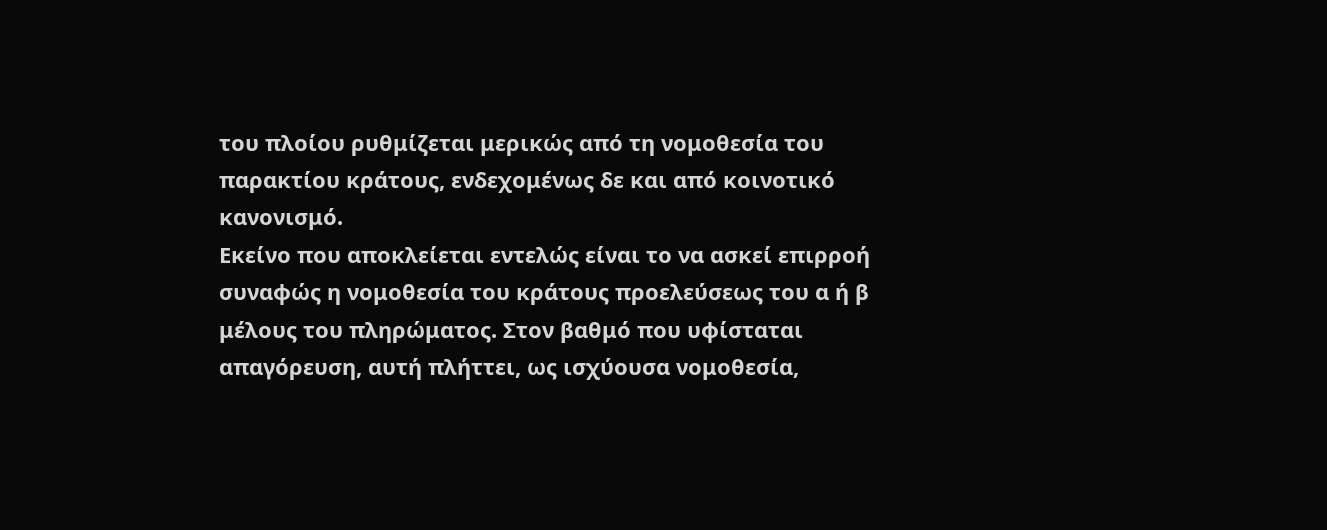του πλοίου ρυθμίζεται μερικώς από τη νομοθεσία του παρακτίου κράτους, ενδεχομένως δε και από κοινοτικό κανονισμό.
Εκείνο που αποκλείεται εντελώς είναι το να ασκεί επιρροή συναφώς η νομοθεσία του κράτους προελεύσεως του α ή β μέλους του πληρώματος. Στον βαθμό που υφίσταται απαγόρευση, αυτή πλήττει, ως ισχύουσα νομοθεσία,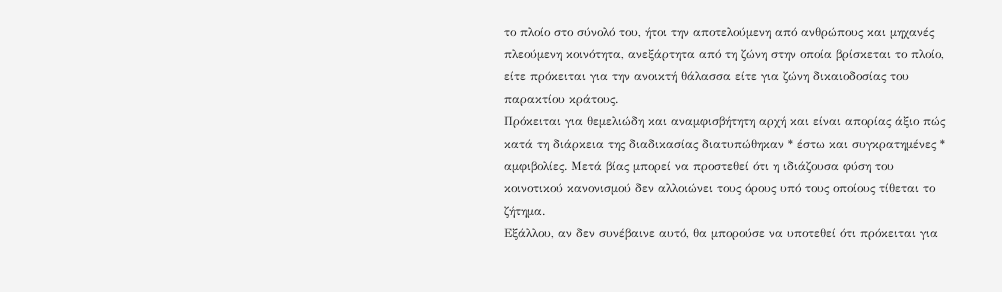το πλοίο στο σύνολό του, ήτοι την αποτελούμενη από ανθρώπους και μηχανές πλεούμενη κοινότητα, ανεξάρτητα από τη ζώνη στην οποία βρίσκεται το πλοίο, είτε πρόκειται για την ανοικτή θάλασσα είτε για ζώνη δικαιοδοσίας του παρακτίου κράτους.
Πρόκειται για θεμελιώδη και αναμφισβήτητη αρχή και είναι απορίας άξιο πώς κατά τη διάρκεια της διαδικασίας διατυπώθηκαν * έστω και συγκρατημένες * αμφιβολίες. Μετά βίας μπορεί να προστεθεί ότι η ιδιάζουσα φύση του κοινοτικού κανονισμού δεν αλλοιώνει τους όρους υπό τους οποίους τίθεται το ζήτημα.
Εξάλλου, αν δεν συνέβαινε αυτό, θα μπορούσε να υποτεθεί ότι πρόκειται για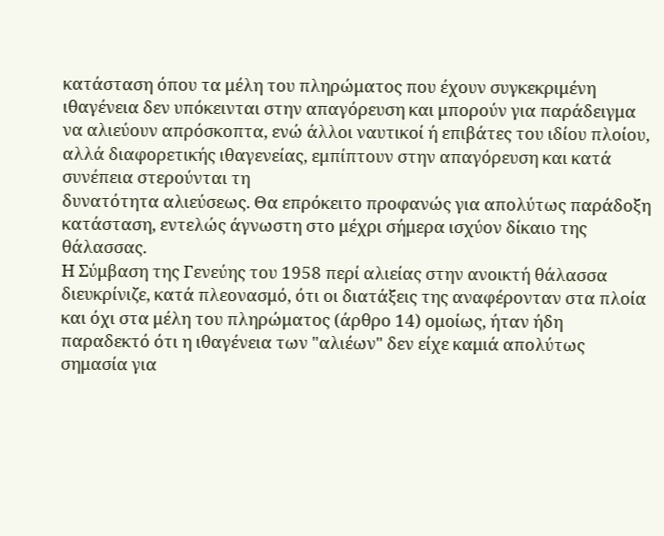κατάσταση όπου τα μέλη του πληρώματος που έχουν συγκεκριμένη ιθαγένεια δεν υπόκεινται στην απαγόρευση και μπορούν για παράδειγμα να αλιεύουν απρόσκοπτα, ενώ άλλοι ναυτικοί ή επιβάτες του ιδίου πλοίου, αλλά διαφορετικής ιθαγενείας, εμπίπτουν στην απαγόρευση και κατά συνέπεια στερούνται τη
δυνατότητα αλιεύσεως. Θα επρόκειτο προφανώς για απολύτως παράδοξη κατάσταση, εντελώς άγνωστη στο μέχρι σήμερα ισχύον δίκαιο της θάλασσας.
Η Σύμβαση της Γενεύης του 1958 περί αλιείας στην ανοικτή θάλασσα διευκρίνιζε, κατά πλεονασμό, ότι οι διατάξεις της αναφέρονταν στα πλοία και όχι στα μέλη του πληρώματος (άρθρο 14) ομοίως, ήταν ήδη παραδεκτό ότι η ιθαγένεια των "αλιέων" δεν είχε καμιά απολύτως σημασία για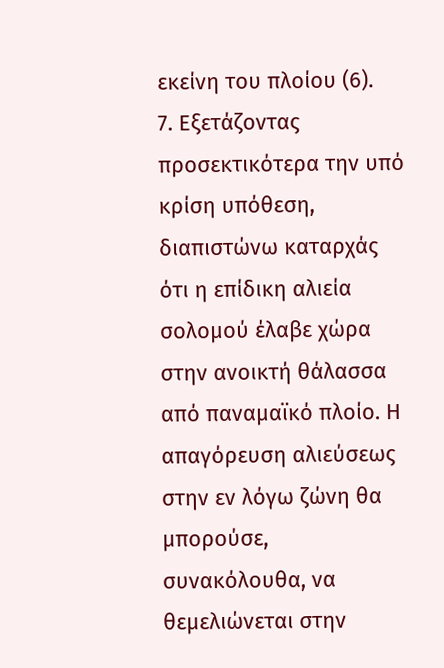εκείνη του πλοίου (6).
7. Εξετάζοντας προσεκτικότερα την υπό κρίση υπόθεση, διαπιστώνω καταρχάς ότι η επίδικη αλιεία σολομού έλαβε χώρα στην ανοικτή θάλασσα από παναμαϊκό πλοίο. Η απαγόρευση αλιεύσεως στην εν λόγω ζώνη θα μπορούσε, συνακόλουθα, να θεμελιώνεται στην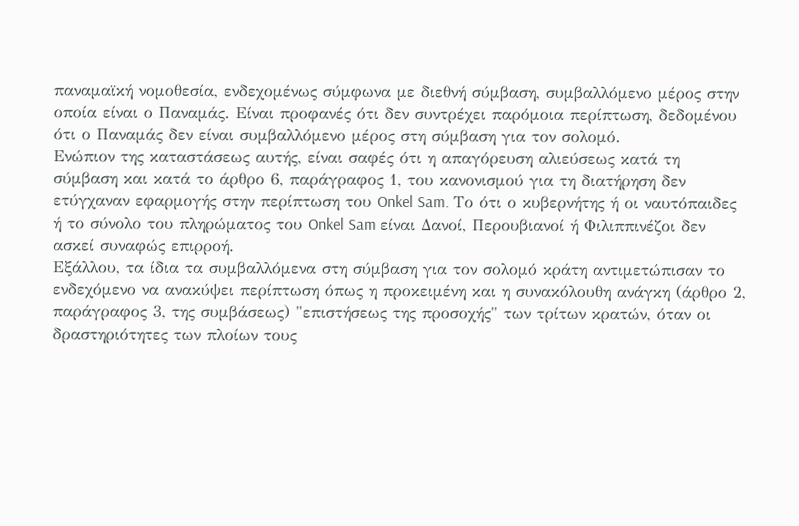παναμαϊκή νομοθεσία, ενδεχομένως σύμφωνα με διεθνή σύμβαση, συμβαλλόμενο μέρος στην οποία είναι ο Παναμάς. Είναι προφανές ότι δεν συντρέχει παρόμοια περίπτωση, δεδομένου ότι ο Παναμάς δεν είναι συμβαλλόμενο μέρος στη σύμβαση για τον σολομό.
Ενώπιον της καταστάσεως αυτής, είναι σαφές ότι η απαγόρευση αλιεύσεως κατά τη σύμβαση και κατά το άρθρο 6, παράγραφος 1, του κανονισμού για τη διατήρηση δεν ετύγχαναν εφαρμογής στην περίπτωση του Onkel Sam. Το ότι ο κυβερνήτης ή οι ναυτόπαιδες ή το σύνολο του πληρώματος του Onkel Sam είναι Δανοί, Περουβιανοί ή Φιλιππινέζοι δεν ασκεί συναφώς επιρροή.
Εξάλλου, τα ίδια τα συμβαλλόμενα στη σύμβαση για τον σολομό κράτη αντιμετώπισαν το ενδεχόμενο να ανακύψει περίπτωση όπως η προκειμένη και η συνακόλουθη ανάγκη (άρθρο 2, παράγραφος 3, της συμβάσεως) "επιστήσεως της προσοχής" των τρίτων κρατών, όταν οι δραστηριότητες των πλοίων τους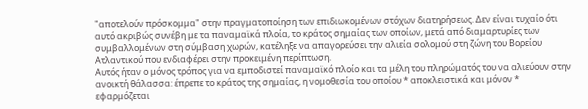"αποτελούν πρόσκομμα" στην πραγματοποίηση των επιδιωκομένων στόχων διατηρήσεως. Δεν είναι τυχαίο ότι αυτό ακριβώς συνέβη με τα παναμαϊκά πλοία, το κράτος σημαίας των οποίων, μετά από διαμαρτυρίες των συμβαλλομένων στη σύμβαση χωρών, κατέληξε να απαγορεύσει την αλιεία σολομού στη ζώνη του Βορείου Ατλαντικού που ενδιαφέρει στην προκειμένη περίπτωση.
Αυτός ήταν ο μόνος τρόπος για να εμποδιστεί παναμαϊκό πλοίο και τα μέλη του πληρώματός του να αλιεύουν στην ανοικτή θάλασσα: έπρεπε το κράτος της σημαίας, η νομοθεσία του οποίου * αποκλειστικά και μόνον * εφαρμόζεται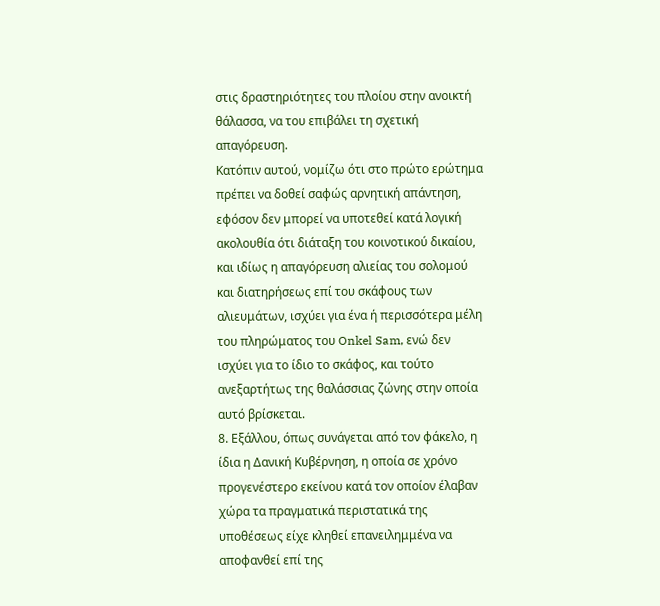στις δραστηριότητες του πλοίου στην ανοικτή θάλασσα, να του επιβάλει τη σχετική απαγόρευση.
Κατόπιν αυτού, νομίζω ότι στο πρώτο ερώτημα πρέπει να δοθεί σαφώς αρνητική απάντηση, εφόσον δεν μπορεί να υποτεθεί κατά λογική ακολουθία ότι διάταξη του κοινοτικού δικαίου, και ιδίως η απαγόρευση αλιείας του σολομού και διατηρήσεως επί του σκάφους των αλιευμάτων, ισχύει για ένα ή περισσότερα μέλη του πληρώματος του Onkel Sam, ενώ δεν ισχύει για το ίδιο το σκάφος, και τούτο ανεξαρτήτως της θαλάσσιας ζώνης στην οποία αυτό βρίσκεται.
8. Εξάλλου, όπως συνάγεται από τον φάκελο, η ίδια η Δανική Κυβέρνηση, η οποία σε χρόνο προγενέστερο εκείνου κατά τον οποίον έλαβαν χώρα τα πραγματικά περιστατικά της υποθέσεως είχε κληθεί επανειλημμένα να αποφανθεί επί της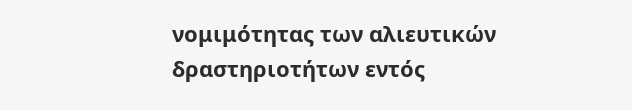νομιμότητας των αλιευτικών δραστηριοτήτων εντός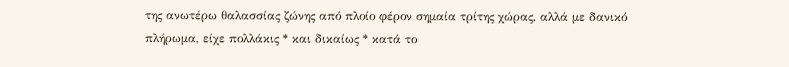της ανωτέρω θαλασσίας ζώνης από πλοίο φέρον σημαία τρίτης χώρας, αλλά με δανικό πλήρωμα, είχε πολλάκις * και δικαίως * κατά το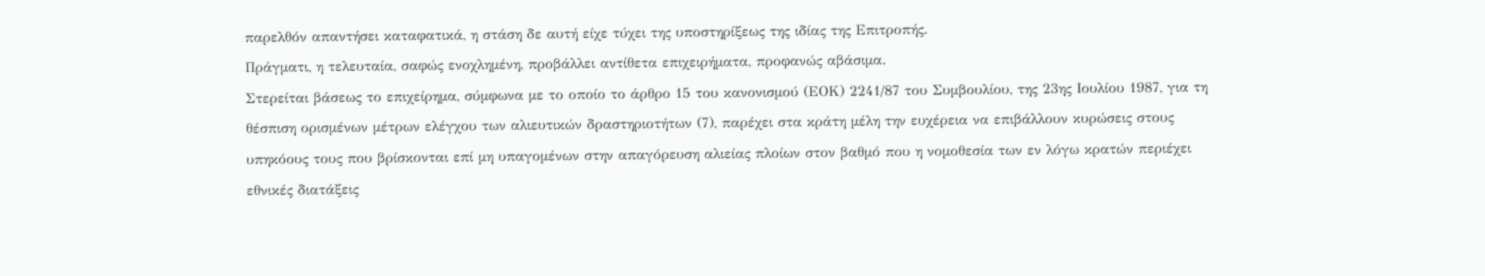παρελθόν απαντήσει καταφατικά, η στάση δε αυτή είχε τύχει της υποστηρίξεως της ιδίας της Επιτροπής.
Πράγματι, η τελευταία, σαφώς ενοχλημένη, προβάλλει αντίθετα επιχειρήματα, προφανώς αβάσιμα.
Στερείται βάσεως το επιχείρημα, σύμφωνα με το οποίο το άρθρο 15 του κανονισμού (ΕΟΚ) 2241/87 του Συμβουλίου, της 23ης Ιουλίου 1987, για τη θέσπιση ορισμένων μέτρων ελέγχου των αλιευτικών δραστηριοτήτων (7), παρέχει στα κράτη μέλη την ευχέρεια να επιβάλλουν κυρώσεις στους υπηκόους τους που βρίσκονται επί μη υπαγομένων στην απαγόρευση αλιείας πλοίων στον βαθμό που η νομοθεσία των εν λόγω κρατών περιέχει εθνικές διατάξεις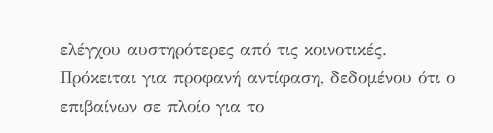ελέγχου αυστηρότερες από τις κοινοτικές. Πρόκειται για προφανή αντίφαση, δεδομένου ότι ο επιβαίνων σε πλοίο για το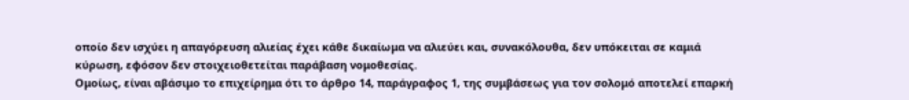οποίο δεν ισχύει η απαγόρευση αλιείας έχει κάθε δικαίωμα να αλιεύει και, συνακόλουθα, δεν υπόκειται σε καμιά κύρωση, εφόσον δεν στοιχειοθετείται παράβαση νομοθεσίας.
Ομοίως, είναι αβάσιμο το επιχείρημα ότι το άρθρο 14, παράγραφος 1, της συμβάσεως για τον σολομό αποτελεί επαρκή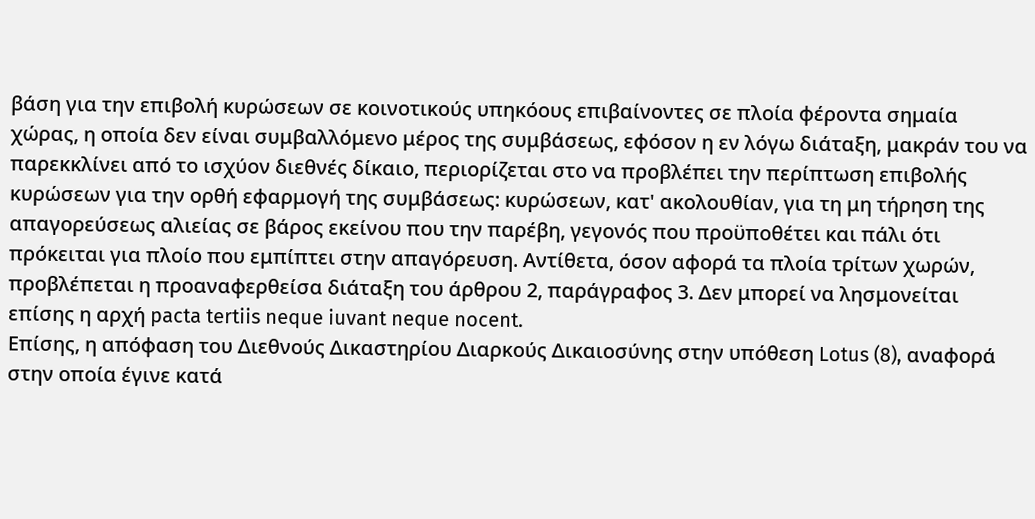βάση για την επιβολή κυρώσεων σε κοινοτικούς υπηκόους επιβαίνοντες σε πλοία φέροντα σημαία χώρας, η οποία δεν είναι συμβαλλόμενο μέρος της συμβάσεως, εφόσον η εν λόγω διάταξη, μακράν του να παρεκκλίνει από το ισχύον διεθνές δίκαιο, περιορίζεται στο να προβλέπει την περίπτωση επιβολής κυρώσεων για την ορθή εφαρμογή της συμβάσεως: κυρώσεων, κατ' ακολουθίαν, για τη μη τήρηση της απαγορεύσεως αλιείας σε βάρος εκείνου που την παρέβη, γεγονός που προϋποθέτει και πάλι ότι πρόκειται για πλοίο που εμπίπτει στην απαγόρευση. Αντίθετα, όσον αφορά τα πλοία τρίτων χωρών, προβλέπεται η προαναφερθείσα διάταξη του άρθρου 2, παράγραφος 3. Δεν μπορεί να λησμονείται επίσης η αρχή pacta tertiis neque iuvant neque nocent.
Επίσης, η απόφαση του Διεθνούς Δικαστηρίου Διαρκούς Δικαιοσύνης στην υπόθεση Lotus (8), αναφορά στην οποία έγινε κατά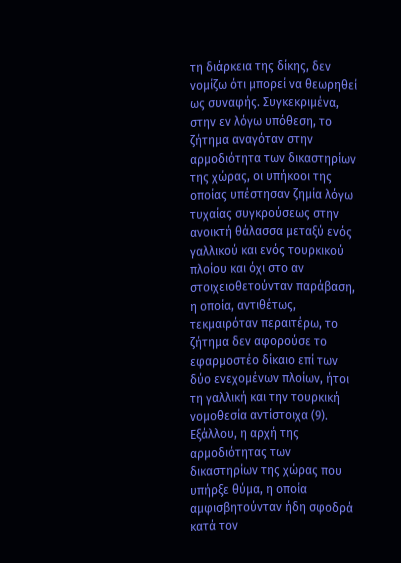τη διάρκεια της δίκης, δεν νομίζω ότι μπορεί να θεωρηθεί ως συναφής. Συγκεκριμένα, στην εν λόγω υπόθεση, το ζήτημα αναγόταν στην αρμοδιότητα των δικαστηρίων της χώρας, οι υπήκοοι της οποίας υπέστησαν ζημία λόγω τυχαίας συγκρούσεως στην ανοικτή θάλασσα μεταξύ ενός γαλλικού και ενός τουρκικού πλοίου και όχι στο αν στοιχειοθετούνταν παράβαση, η οποία, αντιθέτως, τεκμαιρόταν περαιτέρω, το ζήτημα δεν αφορούσε το εφαρμοστέο δίκαιο επί των δύο ενεχομένων πλοίων, ήτοι τη γαλλική και την τουρκική νομοθεσία αντίστοιχα (9).
Εξάλλου, η αρχή της αρμοδιότητας των δικαστηρίων της χώρας που υπήρξε θύμα, η οποία αμφισβητούνταν ήδη σφοδρά κατά τον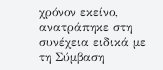χρόνον εκείνο, ανατράπηκε στη συνέχεια ειδικά με τη Σύμβαση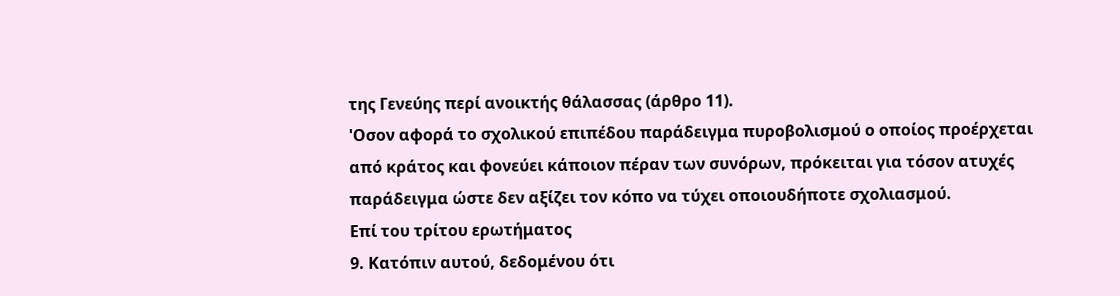της Γενεύης περί ανοικτής θάλασσας (άρθρο 11).
'Οσον αφορά το σχολικού επιπέδου παράδειγμα πυροβολισμού ο οποίος προέρχεται από κράτος και φονεύει κάποιον πέραν των συνόρων, πρόκειται για τόσον ατυχές παράδειγμα ώστε δεν αξίζει τον κόπο να τύχει οποιουδήποτε σχολιασμού.
Επί του τρίτου ερωτήματος
9. Κατόπιν αυτού, δεδομένου ότι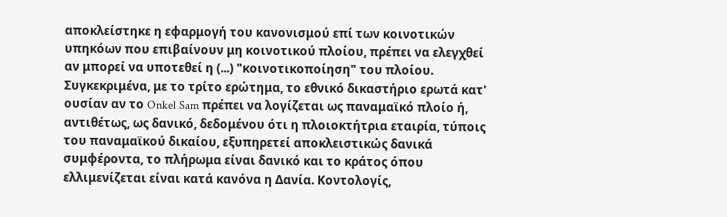αποκλείστηκε η εφαρμογή του κανονισμού επί των κοινοτικών υπηκόων που επιβαίνουν μη κοινοτικού πλοίου, πρέπει να ελεγχθεί αν μπορεί να υποτεθεί η (...) "κοινοτικοποίηση" του πλοίου. Συγκεκριμένα, με το τρίτο ερώτημα, το εθνικό δικαστήριο ερωτά κατ' ουσίαν αν το Onkel Sam πρέπει να λογίζεται ως παναμαϊκό πλοίο ή, αντιθέτως, ως δανικό, δεδομένου ότι η πλοιοκτήτρια εταιρία, τύποις του παναμαϊκού δικαίου, εξυπηρετεί αποκλειστικώς δανικά συμφέροντα, το πλήρωμα είναι δανικό και το κράτος όπου ελλιμενίζεται είναι κατά κανόνα η Δανία. Κοντολογίς,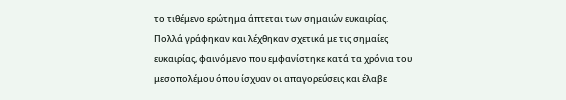το τιθέμενο ερώτημα άπτεται των σημαιών ευκαιρίας.
Πολλά γράφηκαν και λέχθηκαν σχετικά με τις σημαίες ευκαιρίας, φαινόμενο που εμφανίστηκε κατά τα χρόνια του μεσοπολέμου όπου ίσχυαν οι απαγορεύσεις και έλαβε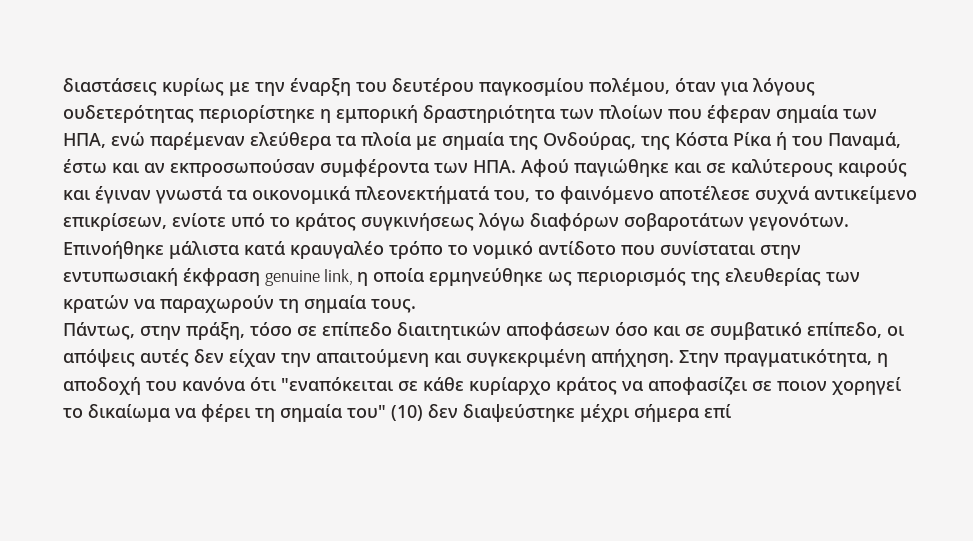διαστάσεις κυρίως με την έναρξη του δευτέρου παγκοσμίου πολέμου, όταν για λόγους ουδετερότητας περιορίστηκε η εμπορική δραστηριότητα των πλοίων που έφεραν σημαία των ΗΠΑ, ενώ παρέμεναν ελεύθερα τα πλοία με σημαία της Ονδούρας, της Κόστα Ρίκα ή του Παναμά, έστω και αν εκπροσωπούσαν συμφέροντα των ΗΠΑ. Αφού παγιώθηκε και σε καλύτερους καιρούς και έγιναν γνωστά τα οικονομικά πλεονεκτήματά του, το φαινόμενο αποτέλεσε συχνά αντικείμενο επικρίσεων, ενίοτε υπό το κράτος συγκινήσεως λόγω διαφόρων σοβαροτάτων γεγονότων. Επινοήθηκε μάλιστα κατά κραυγαλέο τρόπο το νομικό αντίδοτο που συνίσταται στην εντυπωσιακή έκφραση genuine link, η οποία ερμηνεύθηκε ως περιορισμός της ελευθερίας των κρατών να παραχωρούν τη σημαία τους.
Πάντως, στην πράξη, τόσο σε επίπεδο διαιτητικών αποφάσεων όσο και σε συμβατικό επίπεδο, οι απόψεις αυτές δεν είχαν την απαιτούμενη και συγκεκριμένη απήχηση. Στην πραγματικότητα, η αποδοχή του κανόνα ότι "εναπόκειται σε κάθε κυρίαρχο κράτος να αποφασίζει σε ποιον χορηγεί το δικαίωμα να φέρει τη σημαία του" (10) δεν διαψεύστηκε μέχρι σήμερα επί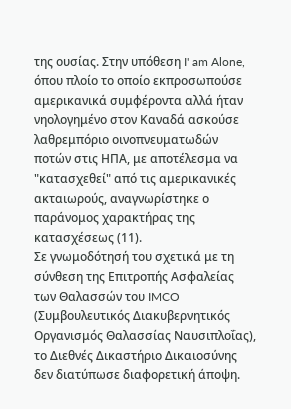της ουσίας. Στην υπόθεση I' am Alone, όπου πλοίο το οποίο εκπροσωπούσε αμερικανικά συμφέροντα αλλά ήταν νηολογημένο στον Καναδά ασκούσε λαθρεμπόριο οινοπνευματωδών ποτών στις ΗΠΑ, με αποτέλεσμα να "κατασχεθεί" από τις αμερικανικές ακταιωρούς, αναγνωρίστηκε ο παράνομος χαρακτήρας της κατασχέσεως (11).
Σε γνωμοδότησή του σχετικά με τη σύνθεση της Επιτροπής Ασφαλείας των Θαλασσών του IMCO (Συμβουλευτικός Διακυβερνητικός Οργανισμός Θαλασσίας Ναυσιπλοΐας), το Διεθνές Δικαστήριο Δικαιοσύνης δεν διατύπωσε διαφορετική άποψη.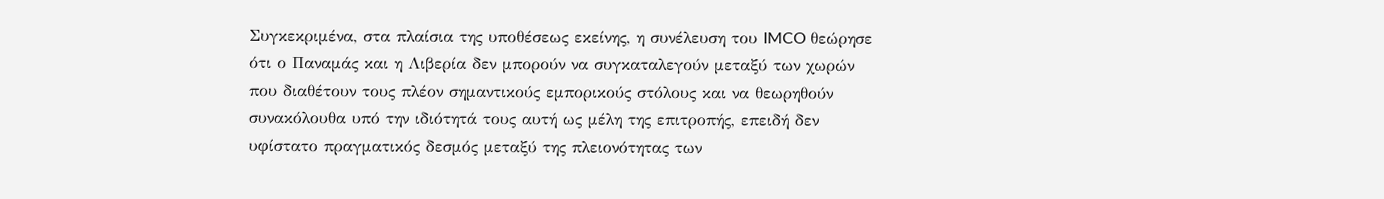Συγκεκριμένα, στα πλαίσια της υποθέσεως εκείνης, η συνέλευση του IMCO θεώρησε ότι ο Παναμάς και η Λιβερία δεν μπορούν να συγκαταλεγούν μεταξύ των χωρών που διαθέτουν τους πλέον σημαντικούς εμπορικούς στόλους και να θεωρηθούν συνακόλουθα υπό την ιδιότητά τους αυτή ως μέλη της επιτροπής, επειδή δεν υφίστατο πραγματικός δεσμός μεταξύ της πλειονότητας των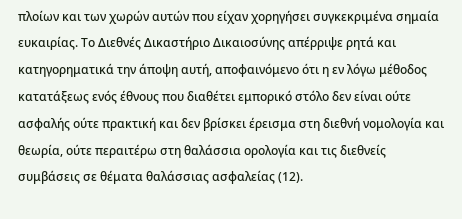πλοίων και των χωρών αυτών που είχαν χορηγήσει συγκεκριμένα σημαία ευκαιρίας. Το Διεθνές Δικαστήριο Δικαιοσύνης απέρριψε ρητά και κατηγορηματικά την άποψη αυτή, αποφαινόμενο ότι η εν λόγω μέθοδος κατατάξεως ενός έθνους που διαθέτει εμπορικό στόλο δεν είναι ούτε ασφαλής ούτε πρακτική και δεν βρίσκει έρεισμα στη διεθνή νομολογία και θεωρία, ούτε περαιτέρω στη θαλάσσια ορολογία και τις διεθνείς συμβάσεις σε θέματα θαλάσσιας ασφαλείας (12).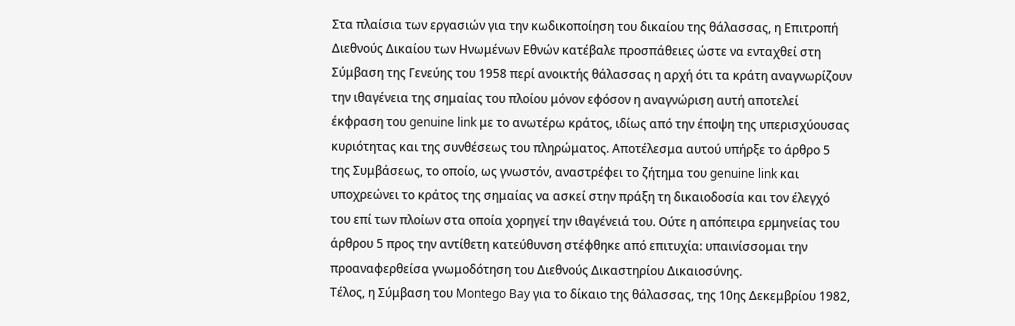Στα πλαίσια των εργασιών για την κωδικοποίηση του δικαίου της θάλασσας, η Επιτροπή Διεθνούς Δικαίου των Ηνωμένων Εθνών κατέβαλε προσπάθειες ώστε να ενταχθεί στη Σύμβαση της Γενεύης του 1958 περί ανοικτής θάλασσας η αρχή ότι τα κράτη αναγνωρίζουν την ιθαγένεια της σημαίας του πλοίου μόνον εφόσον η αναγνώριση αυτή αποτελεί έκφραση του genuine link με το ανωτέρω κράτος, ιδίως από την έποψη της υπερισχύουσας κυριότητας και της συνθέσεως του πληρώματος. Αποτέλεσμα αυτού υπήρξε το άρθρο 5 της Συμβάσεως, το οποίο, ως γνωστόν, αναστρέφει το ζήτημα του genuine link και υποχρεώνει το κράτος της σημαίας να ασκεί στην πράξη τη δικαιοδοσία και τον έλεγχό του επί των πλοίων στα οποία χορηγεί την ιθαγένειά του. Ούτε η απόπειρα ερμηνείας του άρθρου 5 προς την αντίθετη κατεύθυνση στέφθηκε από επιτυχία: υπαινίσσομαι την προαναφερθείσα γνωμοδότηση του Διεθνούς Δικαστηρίου Δικαιοσύνης.
Τέλος, η Σύμβαση του Montego Bay για το δίκαιο της θάλασσας, της 10ης Δεκεμβρίου 1982,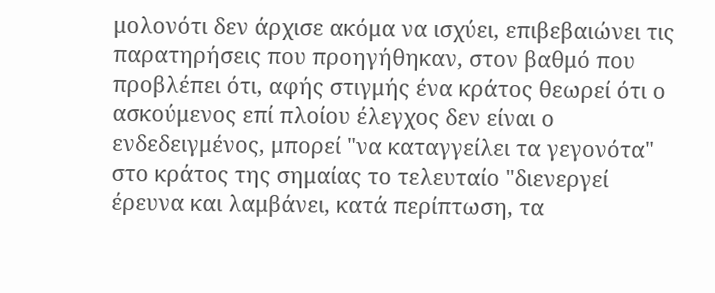μολονότι δεν άρχισε ακόμα να ισχύει, επιβεβαιώνει τις παρατηρήσεις που προηγήθηκαν, στον βαθμό που προβλέπει ότι, αφής στιγμής ένα κράτος θεωρεί ότι ο ασκούμενος επί πλοίου έλεγχος δεν είναι ο ενδεδειγμένος, μπορεί "να καταγγείλει τα γεγονότα" στο κράτος της σημαίας το τελευταίο "διενεργεί έρευνα και λαμβάνει, κατά περίπτωση, τα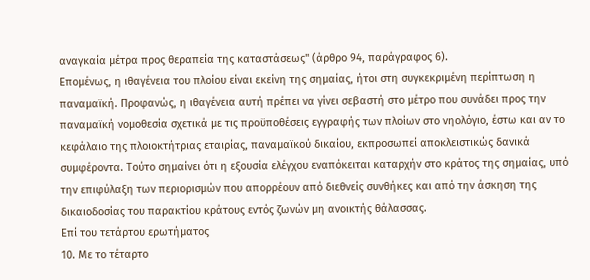αναγκαία μέτρα προς θεραπεία της καταστάσεως" (άρθρο 94, παράγραφος 6).
Επομένως, η ιθαγένεια του πλοίου είναι εκείνη της σημαίας, ήτοι στη συγκεκριμένη περίπτωση η παναμαϊκή. Προφανώς, η ιθαγένεια αυτή πρέπει να γίνει σεβαστή στο μέτρο που συνάδει προς την παναμαϊκή νομοθεσία σχετικά με τις προϋποθέσεις εγγραφής των πλοίων στο νηολόγιο, έστω και αν το κεφάλαιο της πλοιοκτήτριας εταιρίας, παναμαϊκού δικαίου, εκπροσωπεί αποκλειστικώς δανικά συμφέροντα. Τούτο σημαίνει ότι η εξουσία ελέγχου εναπόκειται καταρχήν στο κράτος της σημαίας, υπό την επιφύλαξη των περιορισμών που απορρέουν από διεθνείς συνθήκες και από την άσκηση της δικαιοδοσίας του παρακτίου κράτους εντός ζωνών μη ανοικτής θάλασσας.
Επί του τετάρτου ερωτήματος
10. Με το τέταρτο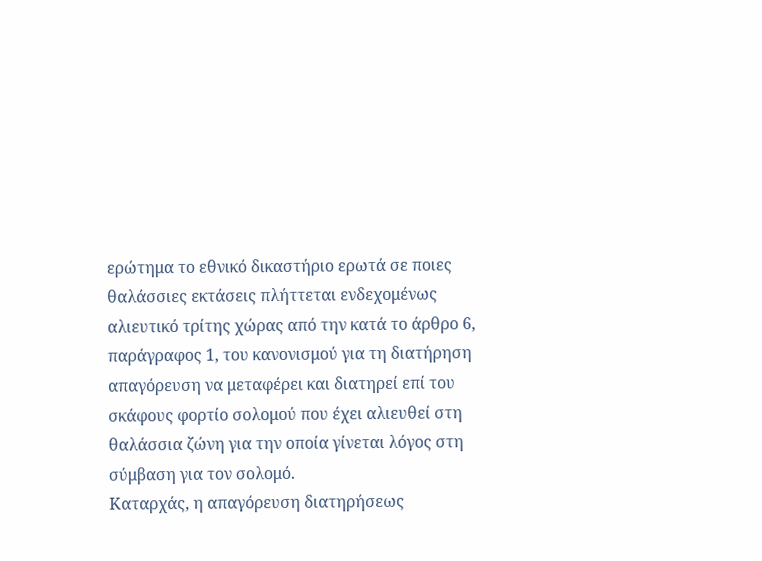ερώτημα το εθνικό δικαστήριο ερωτά σε ποιες θαλάσσιες εκτάσεις πλήττεται ενδεχομένως αλιευτικό τρίτης χώρας από την κατά το άρθρο 6, παράγραφος 1, του κανονισμού για τη διατήρηση απαγόρευση να μεταφέρει και διατηρεί επί του σκάφους φορτίο σολομού που έχει αλιευθεί στη θαλάσσια ζώνη για την οποία γίνεται λόγος στη σύμβαση για τον σολομό.
Καταρχάς, η απαγόρευση διατηρήσεως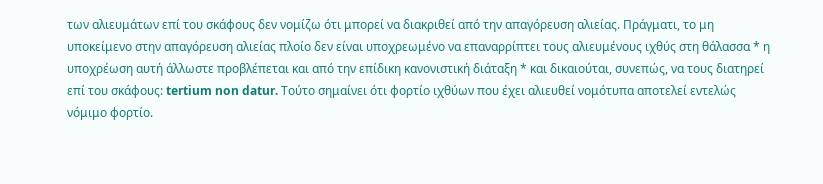των αλιευμάτων επί του σκάφους δεν νομίζω ότι μπορεί να διακριθεί από την απαγόρευση αλιείας. Πράγματι, το μη υποκείμενο στην απαγόρευση αλιείας πλοίο δεν είναι υποχρεωμένο να επαναρρίπτει τους αλιευμένους ιχθύς στη θάλασσα * η υποχρέωση αυτή άλλωστε προβλέπεται και από την επίδικη κανονιστική διάταξη * και δικαιούται, συνεπώς, να τους διατηρεί επί του σκάφους: tertium non datur. Τούτο σημαίνει ότι φορτίο ιχθύων που έχει αλιευθεί νομότυπα αποτελεί εντελώς νόμιμο φορτίο.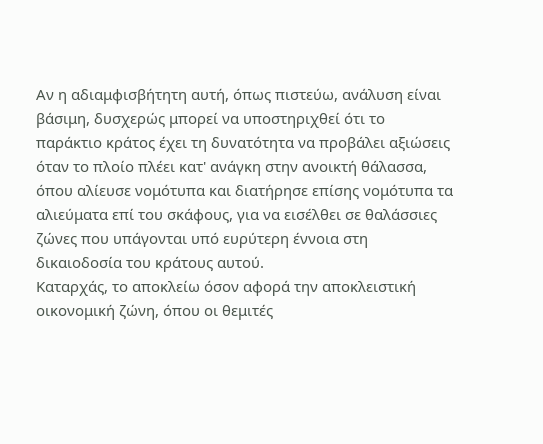Αν η αδιαμφισβήτητη αυτή, όπως πιστεύω, ανάλυση είναι βάσιμη, δυσχερώς μπορεί να υποστηριχθεί ότι το παράκτιο κράτος έχει τη δυνατότητα να προβάλει αξιώσεις όταν το πλοίο πλέει κατ' ανάγκη στην ανοικτή θάλασσα, όπου αλίευσε νομότυπα και διατήρησε επίσης νομότυπα τα αλιεύματα επί του σκάφους, για να εισέλθει σε θαλάσσιες ζώνες που υπάγονται υπό ευρύτερη έννοια στη δικαιοδοσία του κράτους αυτού.
Καταρχάς, το αποκλείω όσον αφορά την αποκλειστική οικονομική ζώνη, όπου οι θεμιτές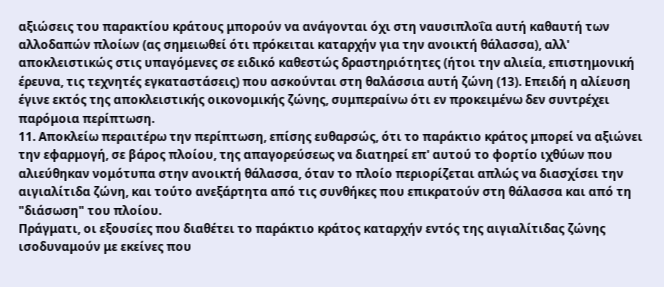αξιώσεις του παρακτίου κράτους μπορούν να ανάγονται όχι στη ναυσιπλοΐα αυτή καθαυτή των αλλοδαπών πλοίων (ας σημειωθεί ότι πρόκειται καταρχήν για την ανοικτή θάλασσα), αλλ' αποκλειστικώς στις υπαγόμενες σε ειδικό καθεστώς δραστηριότητες (ήτοι την αλιεία, επιστημονική έρευνα, τις τεχνητές εγκαταστάσεις) που ασκούνται στη θαλάσσια αυτή ζώνη (13). Επειδή η αλίευση έγινε εκτός της αποκλειστικής οικονομικής ζώνης, συμπεραίνω ότι εν προκειμένω δεν συντρέχει παρόμοια περίπτωση.
11. Αποκλείω περαιτέρω την περίπτωση, επίσης ευθαρσώς, ότι το παράκτιο κράτος μπορεί να αξιώνει την εφαρμογή, σε βάρος πλοίου, της απαγορεύσεως να διατηρεί επ' αυτού το φορτίο ιχθύων που αλιεύθηκαν νομότυπα στην ανοικτή θάλασσα, όταν το πλοίο περιορίζεται απλώς να διασχίσει την αιγιαλίτιδα ζώνη, και τούτο ανεξάρτητα από τις συνθήκες που επικρατούν στη θάλασσα και από τη "διάσωση" του πλοίου.
Πράγματι, οι εξουσίες που διαθέτει το παράκτιο κράτος καταρχήν εντός της αιγιαλίτιδας ζώνης ισοδυναμούν με εκείνες που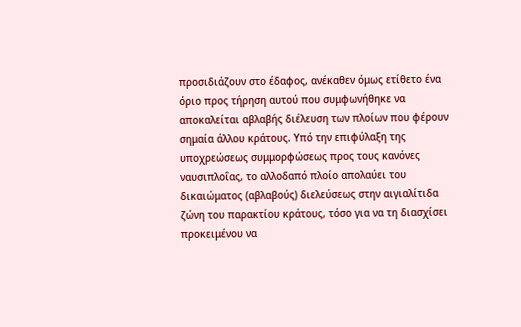προσιδιάζουν στο έδαφος, ανέκαθεν όμως ετίθετο ένα όριο προς τήρηση αυτού που συμφωνήθηκε να αποκαλείται αβλαβής διέλευση των πλοίων που φέρουν σημαία άλλου κράτους. Υπό την επιφύλαξη της υποχρεώσεως συμμορφώσεως προς τους κανόνες ναυσιπλοΐας, το αλλοδαπό πλοίο απολαύει του δικαιώματος (αβλαβούς) διελεύσεως στην αιγιαλίτιδα ζώνη του παρακτίου κράτους, τόσο για να τη διασχίσει προκειμένου να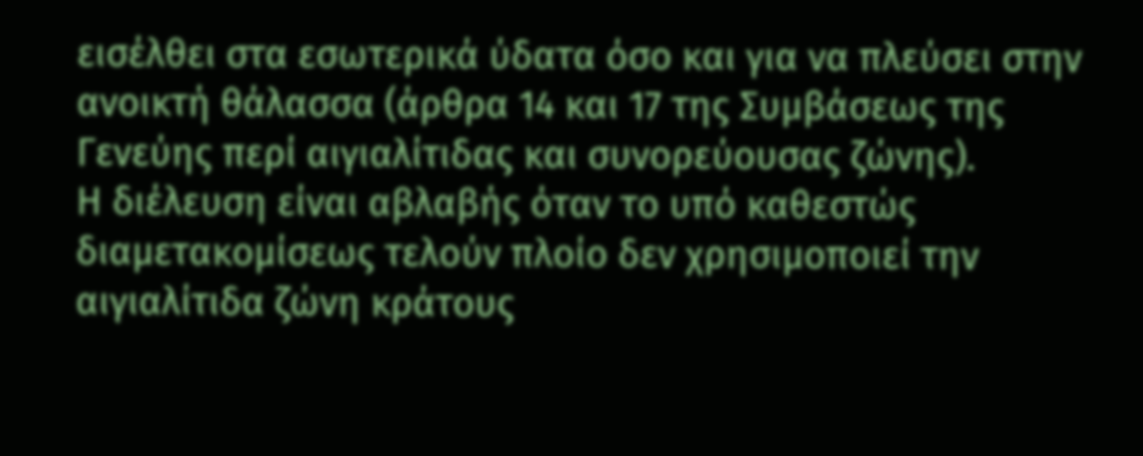εισέλθει στα εσωτερικά ύδατα όσο και για να πλεύσει στην ανοικτή θάλασσα (άρθρα 14 και 17 της Συμβάσεως της Γενεύης περί αιγιαλίτιδας και συνορεύουσας ζώνης).
Η διέλευση είναι αβλαβής όταν το υπό καθεστώς διαμετακομίσεως τελούν πλοίο δεν χρησιμοποιεί την αιγιαλίτιδα ζώνη κράτους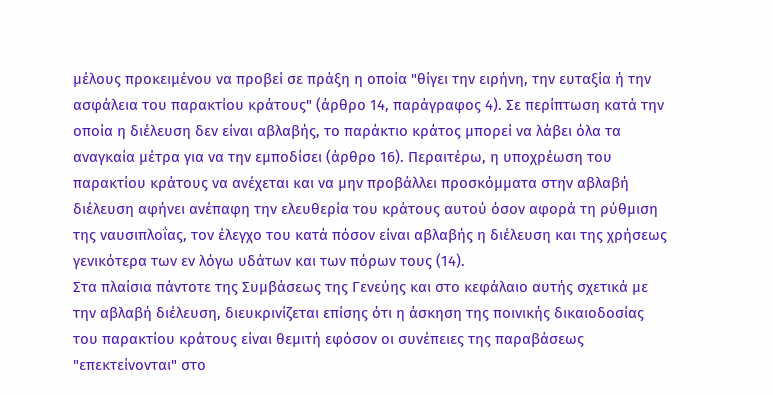μέλους προκειμένου να προβεί σε πράξη η οποία "θίγει την ειρήνη, την ευταξία ή την ασφάλεια του παρακτίου κράτους" (άρθρο 14, παράγραφος 4). Σε περίπτωση κατά την οποία η διέλευση δεν είναι αβλαβής, το παράκτιο κράτος μπορεί να λάβει όλα τα αναγκαία μέτρα για να την εμποδίσει (άρθρο 16). Περαιτέρω, η υποχρέωση του παρακτίου κράτους να ανέχεται και να μην προβάλλει προσκόμματα στην αβλαβή διέλευση αφήνει ανέπαφη την ελευθερία του κράτους αυτού όσον αφορά τη ρύθμιση της ναυσιπλοΐας, τον έλεγχο του κατά πόσον είναι αβλαβής η διέλευση και της χρήσεως γενικότερα των εν λόγω υδάτων και των πόρων τους (14).
Στα πλαίσια πάντοτε της Συμβάσεως της Γενεύης και στο κεφάλαιο αυτής σχετικά με την αβλαβή διέλευση, διευκρινίζεται επίσης ότι η άσκηση της ποινικής δικαιοδοσίας του παρακτίου κράτους είναι θεμιτή εφόσον οι συνέπειες της παραβάσεως "επεκτείνονται" στο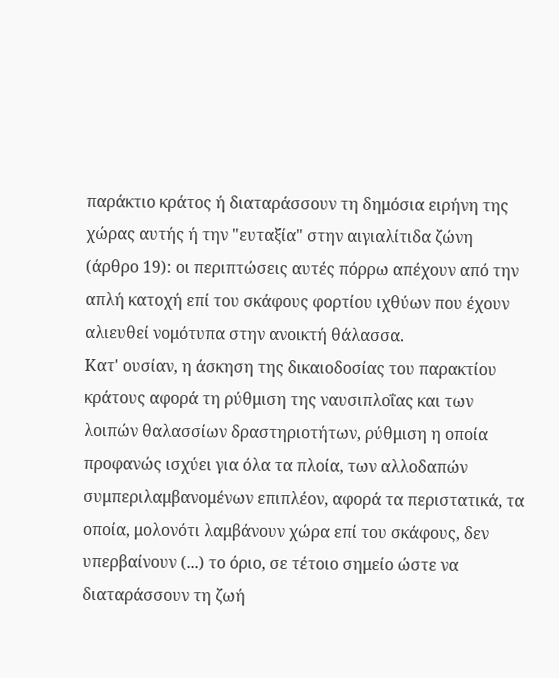παράκτιο κράτος ή διαταράσσουν τη δημόσια ειρήνη της χώρας αυτής ή την "ευταξία" στην αιγιαλίτιδα ζώνη (άρθρο 19): οι περιπτώσεις αυτές πόρρω απέχουν από την απλή κατοχή επί του σκάφους φορτίου ιχθύων που έχουν αλιευθεί νομότυπα στην ανοικτή θάλασσα.
Κατ' ουσίαν, η άσκηση της δικαιοδοσίας του παρακτίου κράτους αφορά τη ρύθμιση της ναυσιπλοΐας και των λοιπών θαλασσίων δραστηριοτήτων, ρύθμιση η οποία προφανώς ισχύει για όλα τα πλοία, των αλλοδαπών συμπεριλαμβανομένων επιπλέον, αφορά τα περιστατικά, τα οποία, μολονότι λαμβάνουν χώρα επί του σκάφους, δεν υπερβαίνουν (...) το όριο, σε τέτοιο σημείο ώστε να διαταράσσουν τη ζωή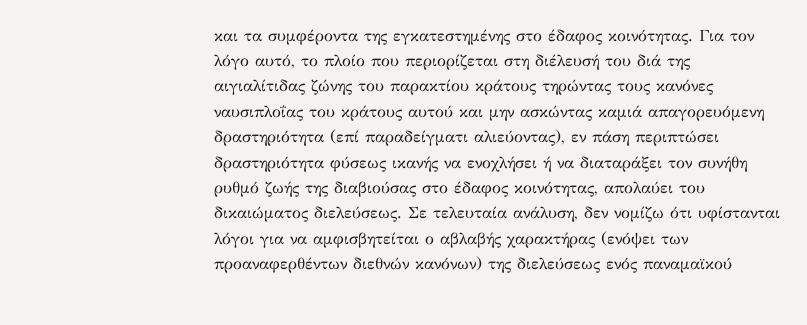και τα συμφέροντα της εγκατεστημένης στο έδαφος κοινότητας. Για τον λόγο αυτό, το πλοίο που περιορίζεται στη διέλευσή του διά της αιγιαλίτιδας ζώνης του παρακτίου κράτους τηρώντας τους κανόνες ναυσιπλοΐας του κράτους αυτού και μην ασκώντας καμιά απαγορευόμενη δραστηριότητα (επί παραδείγματι αλιεύοντας), εν πάση περιπτώσει δραστηριότητα φύσεως ικανής να ενοχλήσει ή να διαταράξει τον συνήθη ρυθμό ζωής της διαβιούσας στο έδαφος κοινότητας, απολαύει του δικαιώματος διελεύσεως. Σε τελευταία ανάλυση, δεν νομίζω ότι υφίστανται λόγοι για να αμφισβητείται ο αβλαβής χαρακτήρας (ενόψει των προαναφερθέντων διεθνών κανόνων) της διελεύσεως ενός παναμαϊκού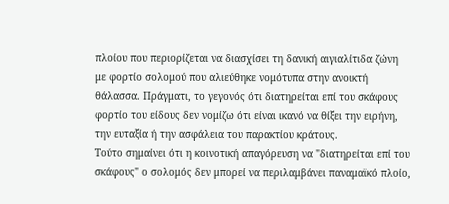πλοίου που περιορίζεται να διασχίσει τη δανική αιγιαλίτιδα ζώνη με φορτίο σολομού που αλιεύθηκε νομότυπα στην ανοικτή θάλασσα. Πράγματι, το γεγονός ότι διατηρείται επί του σκάφους φορτίο του είδους δεν νομίζω ότι είναι ικανό να θίξει την ειρήνη, την ευταξία ή την ασφάλεια του παρακτίου κράτους.
Τούτο σημαίνει ότι η κοινοτική απαγόρευση να "διατηρείται επί του σκάφους" ο σολομός δεν μπορεί να περιλαμβάνει παναμαϊκό πλοίο,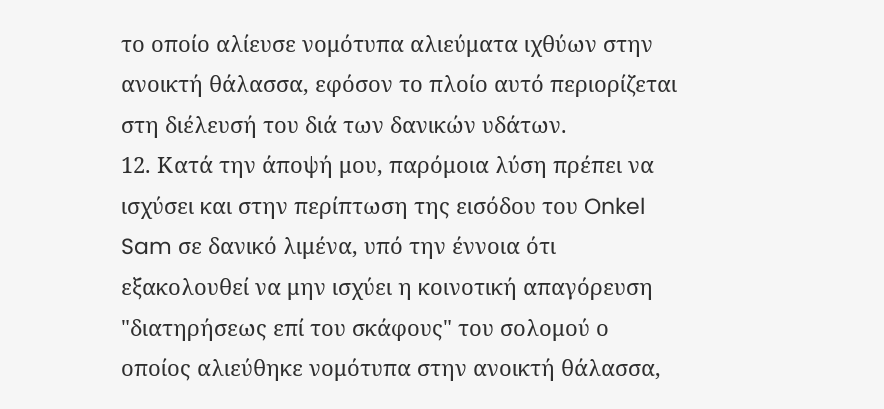το οποίο αλίευσε νομότυπα αλιεύματα ιχθύων στην ανοικτή θάλασσα, εφόσον το πλοίο αυτό περιορίζεται στη διέλευσή του διά των δανικών υδάτων.
12. Κατά την άποψή μου, παρόμοια λύση πρέπει να ισχύσει και στην περίπτωση της εισόδου του Onkel Sam σε δανικό λιμένα, υπό την έννοια ότι εξακολουθεί να μην ισχύει η κοινοτική απαγόρευση "διατηρήσεως επί του σκάφους" του σολομού ο οποίος αλιεύθηκε νομότυπα στην ανοικτή θάλασσα,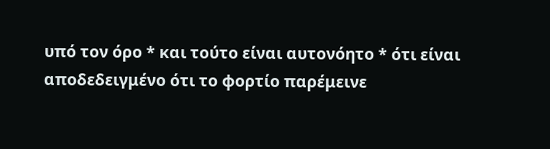υπό τον όρο * και τούτο είναι αυτονόητο * ότι είναι αποδεδειγμένο ότι το φορτίο παρέμεινε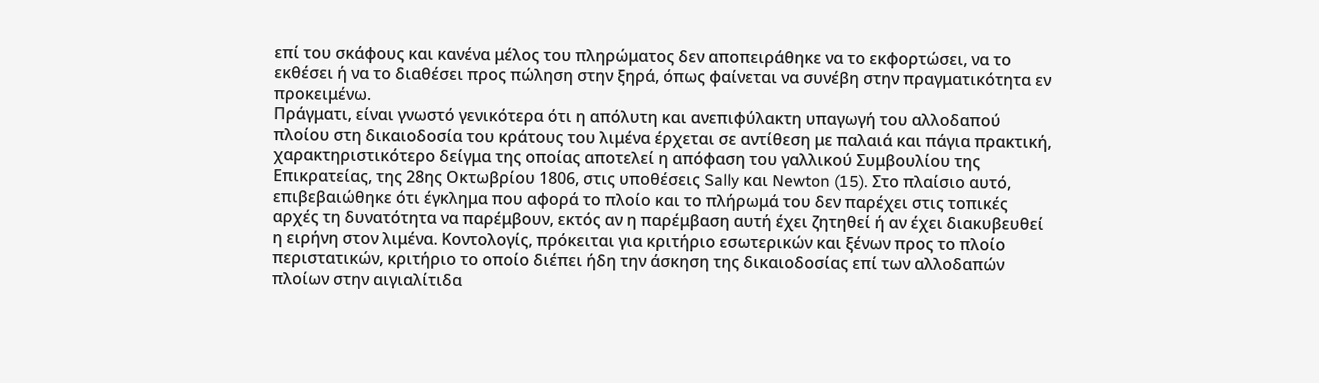επί του σκάφους και κανένα μέλος του πληρώματος δεν αποπειράθηκε να το εκφορτώσει, να το εκθέσει ή να το διαθέσει προς πώληση στην ξηρά, όπως φαίνεται να συνέβη στην πραγματικότητα εν προκειμένω.
Πράγματι, είναι γνωστό γενικότερα ότι η απόλυτη και ανεπιφύλακτη υπαγωγή του αλλοδαπού πλοίου στη δικαιοδοσία του κράτους του λιμένα έρχεται σε αντίθεση με παλαιά και πάγια πρακτική, χαρακτηριστικότερο δείγμα της οποίας αποτελεί η απόφαση του γαλλικού Συμβουλίου της Επικρατείας, της 28ης Οκτωβρίου 1806, στις υποθέσεις Sally και Newton (15). Στο πλαίσιο αυτό, επιβεβαιώθηκε ότι έγκλημα που αφορά το πλοίο και το πλήρωμά του δεν παρέχει στις τοπικές αρχές τη δυνατότητα να παρέμβουν, εκτός αν η παρέμβαση αυτή έχει ζητηθεί ή αν έχει διακυβευθεί η ειρήνη στον λιμένα. Κοντολογίς, πρόκειται για κριτήριο εσωτερικών και ξένων προς το πλοίο περιστατικών, κριτήριο το οποίο διέπει ήδη την άσκηση της δικαιοδοσίας επί των αλλοδαπών πλοίων στην αιγιαλίτιδα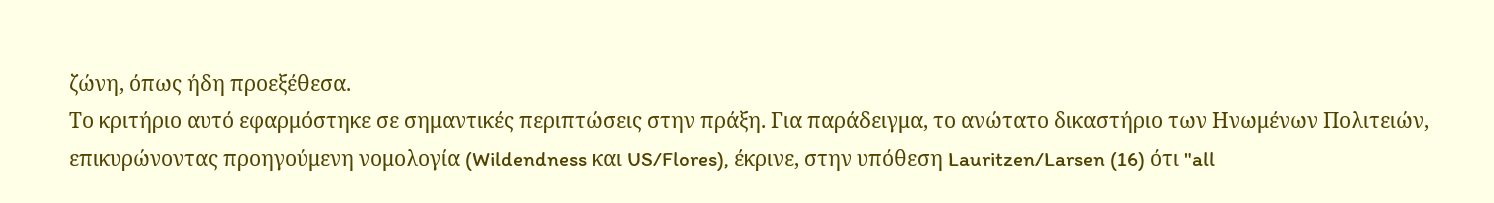ζώνη, όπως ήδη προεξέθεσα.
Το κριτήριο αυτό εφαρμόστηκε σε σημαντικές περιπτώσεις στην πράξη. Για παράδειγμα, το ανώτατο δικαστήριο των Ηνωμένων Πολιτειών, επικυρώνοντας προηγούμενη νομολογία (Wildendness και US/Flores), έκρινε, στην υπόθεση Lauritzen/Larsen (16) ότι "all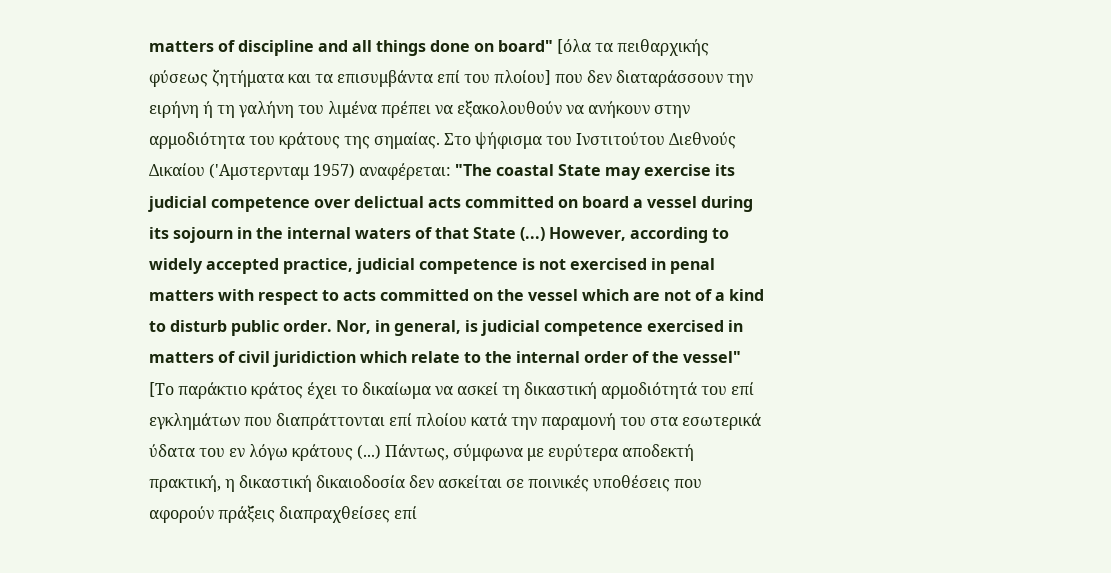matters of discipline and all things done on board" [όλα τα πειθαρχικής φύσεως ζητήματα και τα επισυμβάντα επί του πλοίου] που δεν διαταράσσουν την ειρήνη ή τη γαλήνη του λιμένα πρέπει να εξακολουθούν να ανήκουν στην αρμοδιότητα του κράτους της σημαίας. Στο ψήφισμα του Ινστιτούτου Διεθνούς Δικαίου ('Αμστερνταμ 1957) αναφέρεται: "The coastal State may exercise its judicial competence over delictual acts committed on board a vessel during its sojourn in the internal waters of that State (...) However, according to widely accepted practice, judicial competence is not exercised in penal matters with respect to acts committed on the vessel which are not of a kind to disturb public order. Nor, in general, is judicial competence exercised in matters of civil juridiction which relate to the internal order of the vessel" [Το παράκτιο κράτος έχει το δικαίωμα να ασκεί τη δικαστική αρμοδιότητά του επί εγκλημάτων που διαπράττονται επί πλοίου κατά την παραμονή του στα εσωτερικά ύδατα του εν λόγω κράτους (...) Πάντως, σύμφωνα με ευρύτερα αποδεκτή πρακτική, η δικαστική δικαιοδοσία δεν ασκείται σε ποινικές υποθέσεις που αφορούν πράξεις διαπραχθείσες επί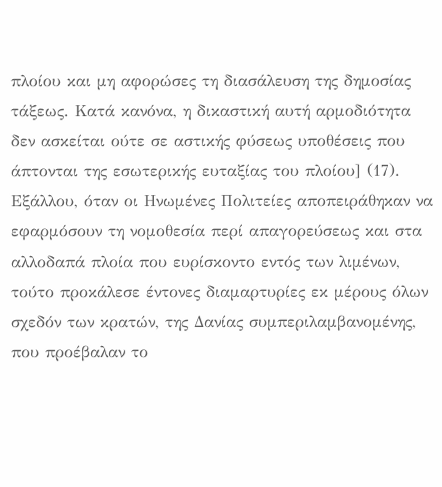πλοίου και μη αφορώσες τη διασάλευση της δημοσίας τάξεως. Κατά κανόνα, η δικαστική αυτή αρμοδιότητα δεν ασκείται ούτε σε αστικής φύσεως υποθέσεις που άπτονται της εσωτερικής ευταξίας του πλοίου] (17).
Εξάλλου, όταν οι Ηνωμένες Πολιτείες αποπειράθηκαν να εφαρμόσουν τη νομοθεσία περί απαγορεύσεως και στα αλλοδαπά πλοία που ευρίσκοντο εντός των λιμένων, τούτο προκάλεσε έντονες διαμαρτυρίες εκ μέρους όλων σχεδόν των κρατών, της Δανίας συμπεριλαμβανομένης, που προέβαλαν το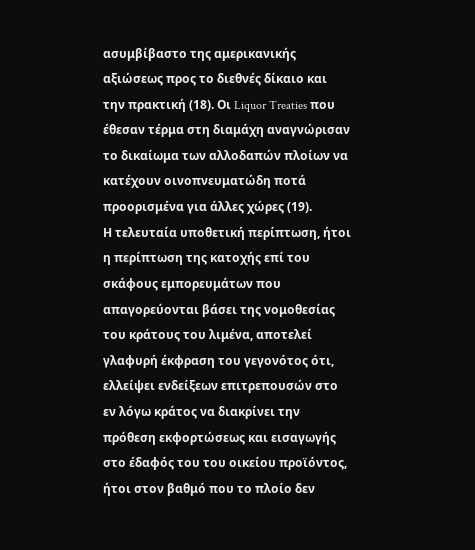ασυμβίβαστο της αμερικανικής αξιώσεως προς το διεθνές δίκαιο και την πρακτική (18). Οι Liquor Treaties που έθεσαν τέρμα στη διαμάχη αναγνώρισαν το δικαίωμα των αλλοδαπών πλοίων να κατέχουν οινοπνευματώδη ποτά προορισμένα για άλλες χώρες (19).
Η τελευταία υποθετική περίπτωση, ήτοι η περίπτωση της κατοχής επί του σκάφους εμπορευμάτων που απαγορεύονται βάσει της νομοθεσίας του κράτους του λιμένα, αποτελεί γλαφυρή έκφραση του γεγονότος ότι, ελλείψει ενδείξεων επιτρεπουσών στο εν λόγω κράτος να διακρίνει την πρόθεση εκφορτώσεως και εισαγωγής στο έδαφός του του οικείου προϊόντος, ήτοι στον βαθμό που το πλοίο δεν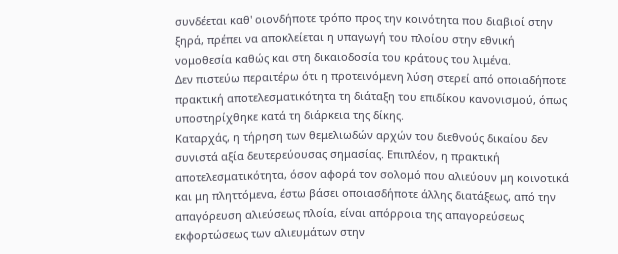συνδέεται καθ' οιονδήποτε τρόπο προς την κοινότητα που διαβιοί στην ξηρά, πρέπει να αποκλείεται η υπαγωγή του πλοίου στην εθνική νομοθεσία καθώς και στη δικαιοδοσία του κράτους του λιμένα.
Δεν πιστεύω περαιτέρω ότι η προτεινόμενη λύση στερεί από οποιαδήποτε πρακτική αποτελεσματικότητα τη διάταξη του επιδίκου κανονισμού, όπως υποστηρίχθηκε κατά τη διάρκεια της δίκης.
Καταρχάς, η τήρηση των θεμελιωδών αρχών του διεθνούς δικαίου δεν συνιστά αξία δευτερεύουσας σημασίας. Επιπλέον, η πρακτική αποτελεσματικότητα, όσον αφορά τον σολομό που αλιεύουν μη κοινοτικά και μη πληττόμενα, έστω βάσει οποιασδήποτε άλλης διατάξεως, από την απαγόρευση αλιεύσεως πλοία, είναι απόρροια της απαγορεύσεως εκφορτώσεως των αλιευμάτων στην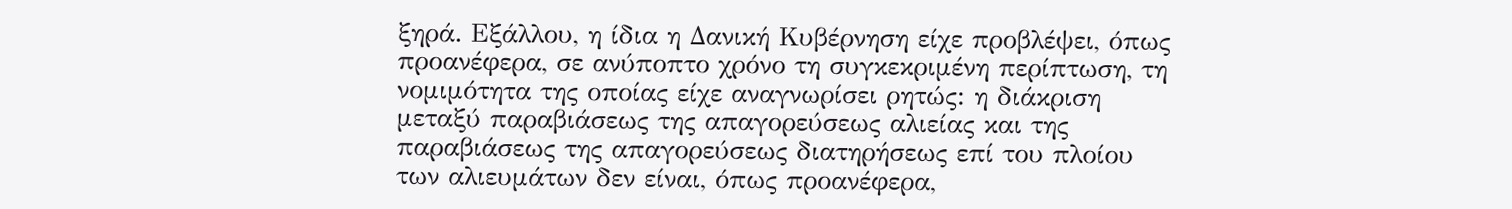ξηρά. Εξάλλου, η ίδια η Δανική Κυβέρνηση είχε προβλέψει, όπως προανέφερα, σε ανύποπτο χρόνο τη συγκεκριμένη περίπτωση, τη νομιμότητα της οποίας είχε αναγνωρίσει ρητώς: η διάκριση μεταξύ παραβιάσεως της απαγορεύσεως αλιείας και της παραβιάσεως της απαγορεύσεως διατηρήσεως επί του πλοίου των αλιευμάτων δεν είναι, όπως προανέφερα,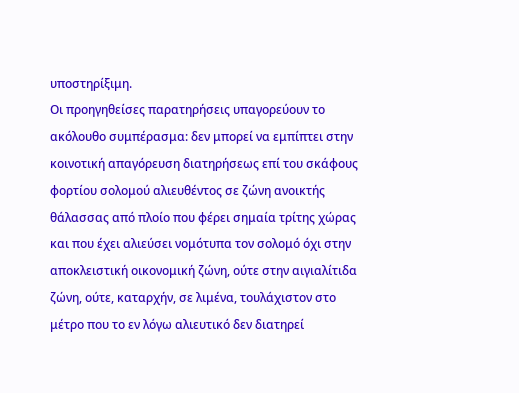υποστηρίξιμη.
Οι προηγηθείσες παρατηρήσεις υπαγορεύουν το ακόλουθο συμπέρασμα: δεν μπορεί να εμπίπτει στην κοινοτική απαγόρευση διατηρήσεως επί του σκάφους φορτίου σολομού αλιευθέντος σε ζώνη ανοικτής θάλασσας από πλοίο που φέρει σημαία τρίτης χώρας και που έχει αλιεύσει νομότυπα τον σολομό όχι στην αποκλειστική οικονομική ζώνη, ούτε στην αιγιαλίτιδα ζώνη, ούτε, καταρχήν, σε λιμένα, τουλάχιστον στο μέτρο που το εν λόγω αλιευτικό δεν διατηρεί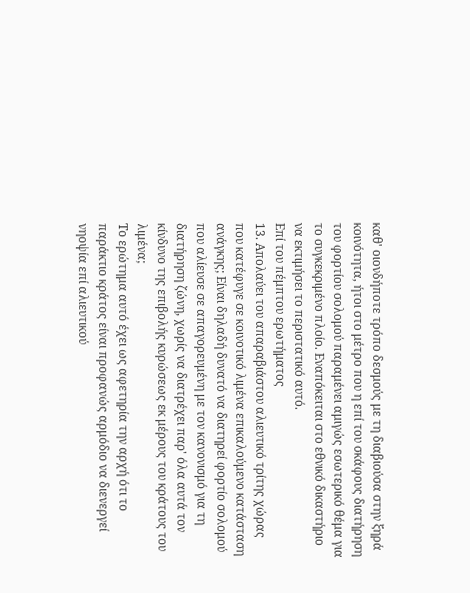καθ' οιονδήποτε τρόπο δεσμούς με τη διαβιούσα στην ξηρά κοινότητα, ήτοι στο μέτρο που η επί του σκάφους διατήρηση του φορτίου σολομού παραμένει αμιγώς εσωτερικό θέμα για το συγκεκριμένο πλοίο. Εναπόκειται στο εθνικό δικαστήριο να εκτιμήσει το περιστατικό αυτό.
Επί του πέμπτου ερωτήματος
13. Απολαύει του απαραβιάστου αλιευτικό τρίτης χώρας που κατέφυγε σε κοινοτικό λιμένα επικαλούμενο κατάσταση ανάγκης; Είναι δηλαδή δυνατό να διατηρεί φορτίο σολομού που αλίευσε σε απαγορευμένη με τον κανονισμό για τη διατήρηση ζώνη, χωρίς να διατρέχει παρ' όλα αυτά τον κίνδυνο της επιβολής κυρώσεως εκ μέρους του κράτους του λιμένα;
Το ερώτημα αυτό έχει ως αφετηρία την αρχή ότι το παράκτιο κράτος είναι προφανώς αρμόδιο να διενεργεί νηοψία επί αλιευτικού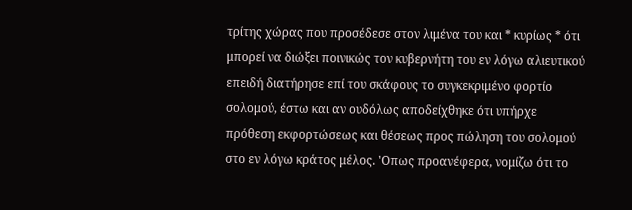τρίτης χώρας που προσέδεσε στον λιμένα του και * κυρίως * ότι μπορεί να διώξει ποινικώς τον κυβερνήτη του εν λόγω αλιευτικού επειδή διατήρησε επί του σκάφους το συγκεκριμένο φορτίο σολομού, έστω και αν ουδόλως αποδείχθηκε ότι υπήρχε πρόθεση εκφορτώσεως και θέσεως προς πώληση του σολομού στο εν λόγω κράτος μέλος. 'Οπως προανέφερα, νομίζω ότι το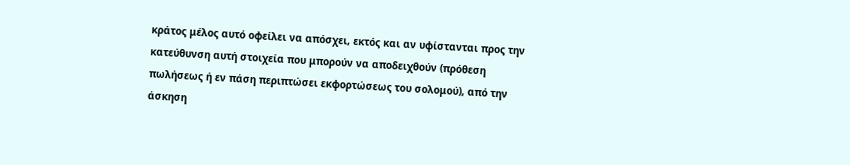κράτος μέλος αυτό οφείλει να απόσχει, εκτός και αν υφίστανται προς την κατεύθυνση αυτή στοιχεία που μπορούν να αποδειχθούν (πρόθεση πωλήσεως ή εν πάση περιπτώσει εκφορτώσεως του σολομού), από την άσκηση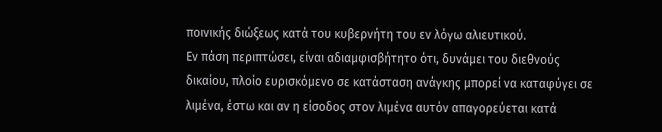ποινικής διώξεως κατά του κυβερνήτη του εν λόγω αλιευτικού.
Εν πάση περιπτώσει, είναι αδιαμφισβήτητο ότι, δυνάμει του διεθνούς δικαίου, πλοίο ευρισκόμενο σε κατάσταση ανάγκης μπορεί να καταφύγει σε λιμένα, έστω και αν η είσοδος στον λιμένα αυτόν απαγορεύεται κατά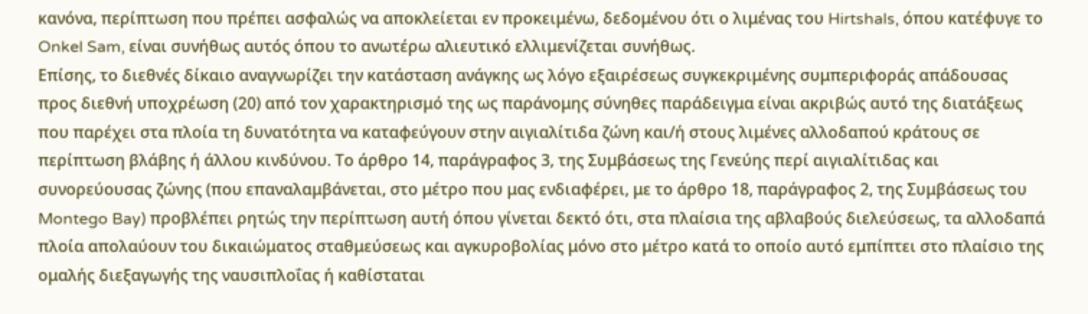κανόνα, περίπτωση που πρέπει ασφαλώς να αποκλείεται εν προκειμένω, δεδομένου ότι ο λιμένας του Hirtshals, όπου κατέφυγε το Onkel Sam, είναι συνήθως αυτός όπου το ανωτέρω αλιευτικό ελλιμενίζεται συνήθως.
Επίσης, το διεθνές δίκαιο αναγνωρίζει την κατάσταση ανάγκης ως λόγο εξαιρέσεως συγκεκριμένης συμπεριφοράς απάδουσας προς διεθνή υποχρέωση (20) από τον χαρακτηρισμό της ως παράνομης σύνηθες παράδειγμα είναι ακριβώς αυτό της διατάξεως που παρέχει στα πλοία τη δυνατότητα να καταφεύγουν στην αιγιαλίτιδα ζώνη και/ή στους λιμένες αλλοδαπού κράτους σε περίπτωση βλάβης ή άλλου κινδύνου. Το άρθρο 14, παράγραφος 3, της Συμβάσεως της Γενεύης περί αιγιαλίτιδας και συνορεύουσας ζώνης (που επαναλαμβάνεται, στο μέτρο που μας ενδιαφέρει, με το άρθρο 18, παράγραφος 2, της Συμβάσεως του Montego Bay) προβλέπει ρητώς την περίπτωση αυτή όπου γίνεται δεκτό ότι, στα πλαίσια της αβλαβούς διελεύσεως, τα αλλοδαπά πλοία απολαύουν του δικαιώματος σταθμεύσεως και αγκυροβολίας μόνο στο μέτρο κατά το οποίο αυτό εμπίπτει στο πλαίσιο της ομαλής διεξαγωγής της ναυσιπλοΐας ή καθίσταται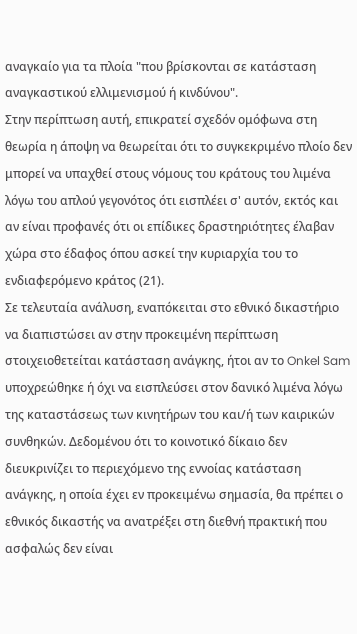αναγκαίο για τα πλοία "που βρίσκονται σε κατάσταση αναγκαστικού ελλιμενισμού ή κινδύνου".
Στην περίπτωση αυτή, επικρατεί σχεδόν ομόφωνα στη θεωρία η άποψη να θεωρείται ότι το συγκεκριμένο πλοίο δεν μπορεί να υπαχθεί στους νόμους του κράτους του λιμένα λόγω του απλού γεγονότος ότι εισπλέει σ' αυτόν, εκτός και αν είναι προφανές ότι οι επίδικες δραστηριότητες έλαβαν χώρα στο έδαφος όπου ασκεί την κυριαρχία του το ενδιαφερόμενο κράτος (21).
Σε τελευταία ανάλυση, εναπόκειται στο εθνικό δικαστήριο να διαπιστώσει αν στην προκειμένη περίπτωση στοιχειοθετείται κατάσταση ανάγκης, ήτοι αν το Onkel Sam υποχρεώθηκε ή όχι να εισπλεύσει στον δανικό λιμένα λόγω της καταστάσεως των κινητήρων του και/ή των καιρικών συνθηκών. Δεδομένου ότι το κοινοτικό δίκαιο δεν διευκρινίζει το περιεχόμενο της εννοίας κατάσταση ανάγκης, η οποία έχει εν προκειμένω σημασία, θα πρέπει ο εθνικός δικαστής να ανατρέξει στη διεθνή πρακτική που ασφαλώς δεν είναι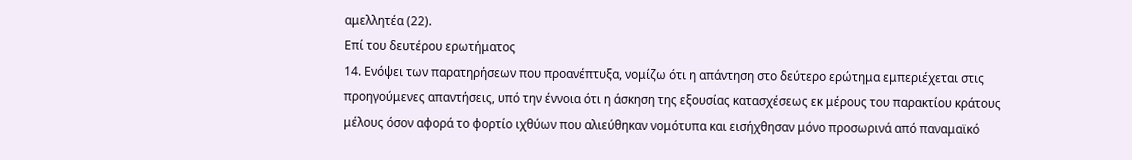αμελλητέα (22).
Επί του δευτέρου ερωτήματος
14. Ενόψει των παρατηρήσεων που προανέπτυξα, νομίζω ότι η απάντηση στο δεύτερο ερώτημα εμπεριέχεται στις προηγούμενες απαντήσεις, υπό την έννοια ότι η άσκηση της εξουσίας κατασχέσεως εκ μέρους του παρακτίου κράτους μέλους όσον αφορά το φορτίο ιχθύων που αλιεύθηκαν νομότυπα και εισήχθησαν μόνο προσωρινά από παναμαϊκό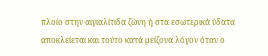πλοίο στην αιγιαλίτιδα ζώνη ή στα εσωτερικά ύδατα αποκλείεται και τούτο κατά μείζονα λόγον όταν ο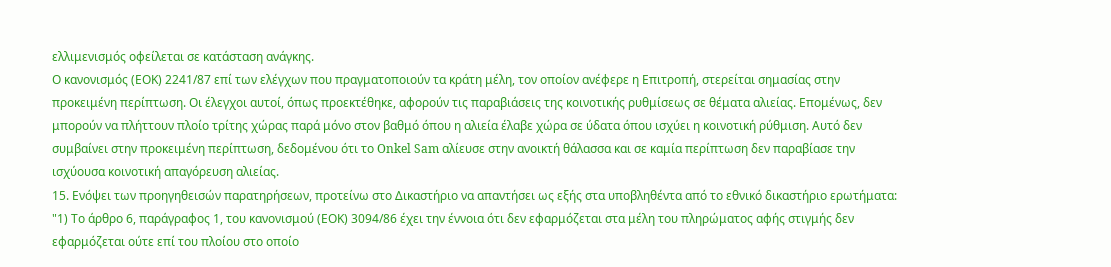ελλιμενισμός οφείλεται σε κατάσταση ανάγκης.
Ο κανονισμός (ΕΟΚ) 2241/87 επί των ελέγχων που πραγματοποιούν τα κράτη μέλη, τον οποίον ανέφερε η Επιτροπή, στερείται σημασίας στην προκειμένη περίπτωση. Οι έλεγχοι αυτοί, όπως προεκτέθηκε, αφορούν τις παραβιάσεις της κοινοτικής ρυθμίσεως σε θέματα αλιείας. Επομένως, δεν μπορούν να πλήττουν πλοίο τρίτης χώρας παρά μόνο στον βαθμό όπου η αλιεία έλαβε χώρα σε ύδατα όπου ισχύει η κοινοτική ρύθμιση. Αυτό δεν συμβαίνει στην προκειμένη περίπτωση, δεδομένου ότι το Onkel Sam αλίευσε στην ανοικτή θάλασσα και σε καμία περίπτωση δεν παραβίασε την ισχύουσα κοινοτική απαγόρευση αλιείας.
15. Ενόψει των προηγηθεισών παρατηρήσεων, προτείνω στο Δικαστήριο να απαντήσει ως εξής στα υποβληθέντα από το εθνικό δικαστήριο ερωτήματα:
"1) Το άρθρο 6, παράγραφος 1, του κανονισμού (ΕΟΚ) 3094/86 έχει την έννοια ότι δεν εφαρμόζεται στα μέλη του πληρώματος αφής στιγμής δεν εφαρμόζεται ούτε επί του πλοίου στο οποίο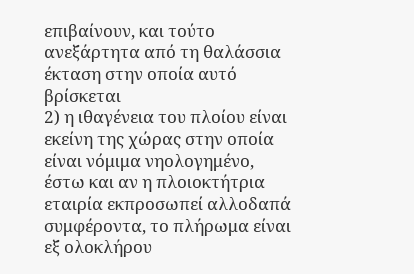επιβαίνουν, και τούτο ανεξάρτητα από τη θαλάσσια έκταση στην οποία αυτό βρίσκεται
2) η ιθαγένεια του πλοίου είναι εκείνη της χώρας στην οποία είναι νόμιμα νηολογημένο, έστω και αν η πλοιοκτήτρια εταιρία εκπροσωπεί αλλοδαπά συμφέροντα, το πλήρωμα είναι εξ ολοκλήρου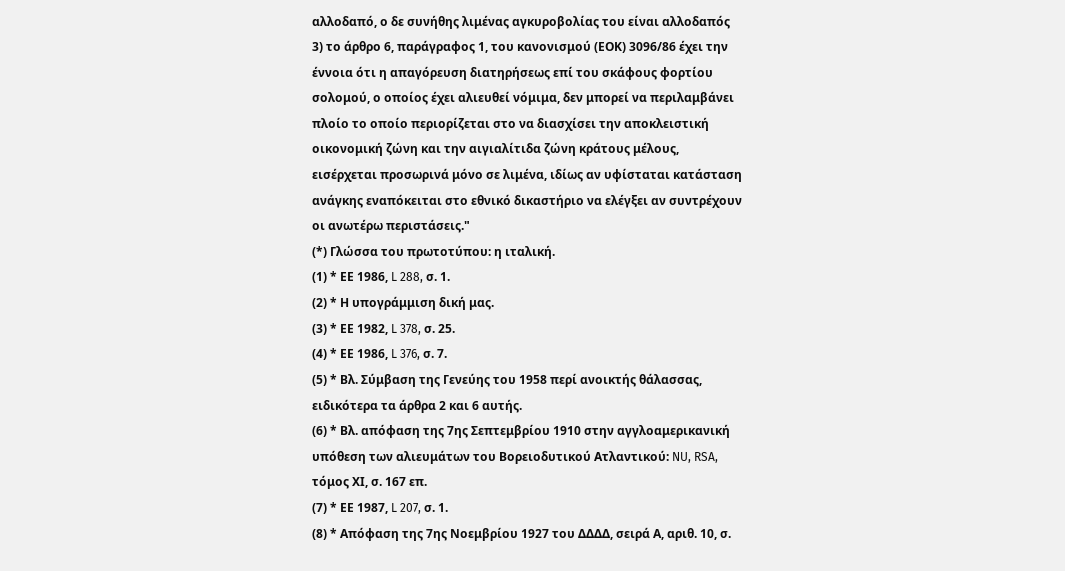αλλοδαπό, ο δε συνήθης λιμένας αγκυροβολίας του είναι αλλοδαπός
3) το άρθρο 6, παράγραφος 1, του κανονισμού (ΕΟΚ) 3096/86 έχει την έννοια ότι η απαγόρευση διατηρήσεως επί του σκάφους φορτίου σολομού, ο οποίος έχει αλιευθεί νόμιμα, δεν μπορεί να περιλαμβάνει πλοίο το οποίο περιορίζεται στο να διασχίσει την αποκλειστική οικονομική ζώνη και την αιγιαλίτιδα ζώνη κράτους μέλους, εισέρχεται προσωρινά μόνο σε λιμένα, ιδίως αν υφίσταται κατάσταση ανάγκης εναπόκειται στο εθνικό δικαστήριο να ελέγξει αν συντρέχουν οι ανωτέρω περιστάσεις."
(*) Γλώσσα του πρωτοτύπου: η ιταλική.
(1) * ΕΕ 1986, L 288, σ. 1.
(2) * Η υπογράμμιση δική μας.
(3) * ΕΕ 1982, L 378, σ. 25.
(4) * ΕΕ 1986, L 376, σ. 7.
(5) * Βλ. Σύμβαση της Γενεύης του 1958 περί ανοικτής θάλασσας, ειδικότερα τα άρθρα 2 και 6 αυτής.
(6) * Βλ. απόφαση της 7ης Σεπτεμβρίου 1910 στην αγγλοαμερικανική υπόθεση των αλιευμάτων του Βορειοδυτικού Ατλαντικού: NU, RSA, τόμος ΧΙ, σ. 167 επ.
(7) * ΕΕ 1987, L 207, σ. 1.
(8) * Απόφαση της 7ης Νοεμβρίου 1927 του ΔΔΔΔ, σειρά Α, αριθ. 10, σ.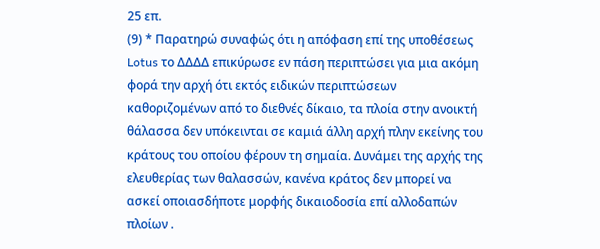25 επ.
(9) * Παρατηρώ συναφώς ότι η απόφαση επί της υποθέσεως Lotus το ΔΔΔΔ επικύρωσε εν πάση περιπτώσει για μια ακόμη φορά την αρχή ότι εκτός ειδικών περιπτώσεων καθοριζομένων από το διεθνές δίκαιο, τα πλοία στην ανοικτή θάλασσα δεν υπόκεινται σε καμιά άλλη αρχή πλην εκείνης του κράτους του οποίου φέρουν τη σημαία. Δυνάμει της αρχής της ελευθερίας των θαλασσών, κανένα κράτος δεν μπορεί να ασκεί οποιασδήποτε μορφής δικαιοδοσία επί αλλοδαπών πλοίων .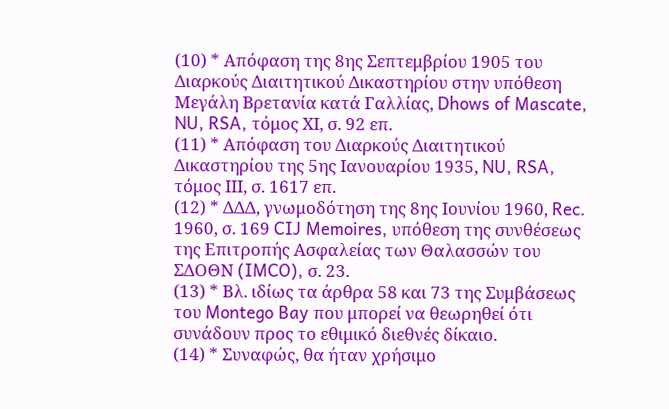(10) * Απόφαση της 8ης Σεπτεμβρίου 1905 του Διαρκούς Διαιτητικού Δικαστηρίου στην υπόθεση Μεγάλη Βρετανία κατά Γαλλίας, Dhows of Mascate, NU, RSA, τόμος ΧΙ, σ. 92 επ.
(11) * Απόφαση του Διαρκούς Διαιτητικού Δικαστηρίου της 5ης Ιανουαρίου 1935, NU, RSA, τόμος ΙΙΙ, σ. 1617 επ.
(12) * ΔΔΔ, γνωμοδότηση της 8ης Ιουνίου 1960, Rec. 1960, σ. 169 CIJ Memoires, υπόθεση της συνθέσεως της Επιτροπής Ασφαλείας των Θαλασσών του ΣΔΟΘΝ (IMCO), σ. 23.
(13) * Βλ. ιδίως τα άρθρα 58 και 73 της Συμβάσεως του Montego Bay που μπορεί να θεωρηθεί ότι συνάδουν προς το εθιμικό διεθνές δίκαιο.
(14) * Συναφώς, θα ήταν χρήσιμο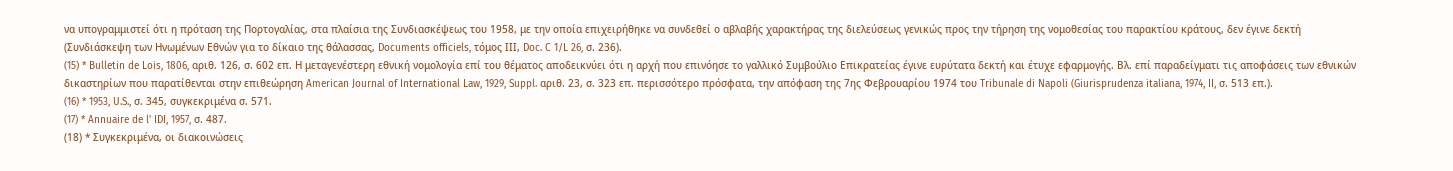να υπογραμμιστεί ότι η πρόταση της Πορτογαλίας, στα πλαίσια της Συνδιασκέψεως του 1958, με την οποία επιχειρήθηκε να συνδεθεί ο αβλαβής χαρακτήρας της διελεύσεως γενικώς προς την τήρηση της νομοθεσίας του παρακτίου κράτους, δεν έγινε δεκτή (Συνδιάσκεψη των Ηνωμένων Εθνών για το δίκαιο της θάλασσας, Documents officiels, τόμος ΙΙΙ, Doc. C 1/L 26, σ. 236).
(15) * Bulletin de Lois, 1806, αριθ. 126, σ. 602 επ. Η μεταγενέστερη εθνική νομολογία επί του θέματος αποδεικνύει ότι η αρχή που επινόησε το γαλλικό Συμβούλιο Επικρατείας έγινε ευρύτατα δεκτή και έτυχε εφαρμογής. Βλ. επί παραδείγματι τις αποφάσεις των εθνικών δικαστηρίων που παρατίθενται στην επιθεώρηση American Journal of International Law, 1929, Suppl. αριθ. 23, σ. 323 επ. περισσότερο πρόσφατα, την απόφαση της 7ης Φεβρουαρίου 1974 του Tribunale di Napoli (Giurisprudenza italiana, 1974, II, σ. 513 επ.).
(16) * 1953, U.S., σ. 345, συγκεκριμένα σ. 571.
(17) * Annuaire de l' IDI, 1957, σ. 487.
(18) * Συγκεκριμένα, οι διακοινώσεις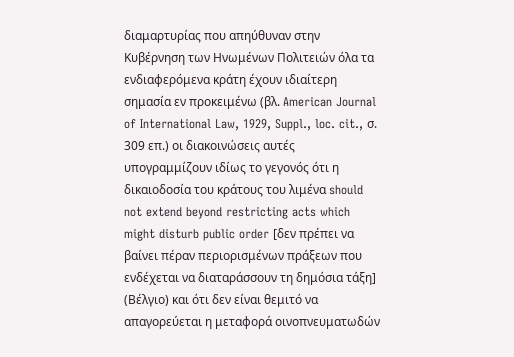διαμαρτυρίας που απηύθυναν στην Κυβέρνηση των Ηνωμένων Πολιτειών όλα τα ενδιαφερόμενα κράτη έχουν ιδιαίτερη σημασία εν προκειμένω (βλ. American Journal of International Law, 1929, Suppl., loc. cit., σ. 309 επ.) οι διακοινώσεις αυτές υπογραμμίζουν ιδίως το γεγονός ότι η δικαιοδοσία του κράτους του λιμένα should not extend beyond restricting acts which might disturb public order [δεν πρέπει να βαίνει πέραν περιορισμένων πράξεων που ενδέχεται να διαταράσσουν τη δημόσια τάξη] (Βέλγιο) και ότι δεν είναι θεμιτό να απαγορεύεται η μεταφορά οινοπνευματωδών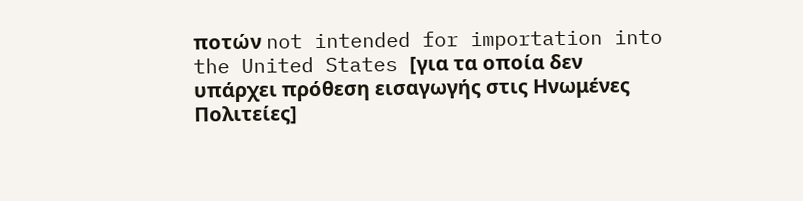ποτών not intended for importation into the United States [για τα οποία δεν υπάρχει πρόθεση εισαγωγής στις Ηνωμένες Πολιτείες]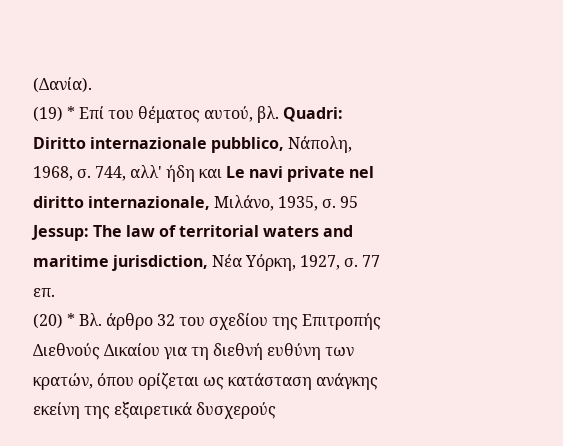(Δανία).
(19) * Επί του θέματος αυτού, βλ. Quadri: Diritto internazionale pubblico, Νάπολη, 1968, σ. 744, αλλ' ήδη και Le navi private nel diritto internazionale, Μιλάνο, 1935, σ. 95 Jessup: The law of territorial waters and maritime jurisdiction, Νέα Υόρκη, 1927, σ. 77 επ.
(20) * Βλ. άρθρο 32 του σχεδίου της Επιτροπής Διεθνούς Δικαίου για τη διεθνή ευθύνη των κρατών, όπου ορίζεται ως κατάσταση ανάγκης εκείνη της εξαιρετικά δυσχερούς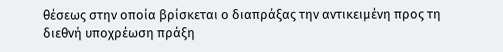θέσεως στην οποία βρίσκεται ο διαπράξας την αντικειμένη προς τη διεθνή υποχρέωση πράξη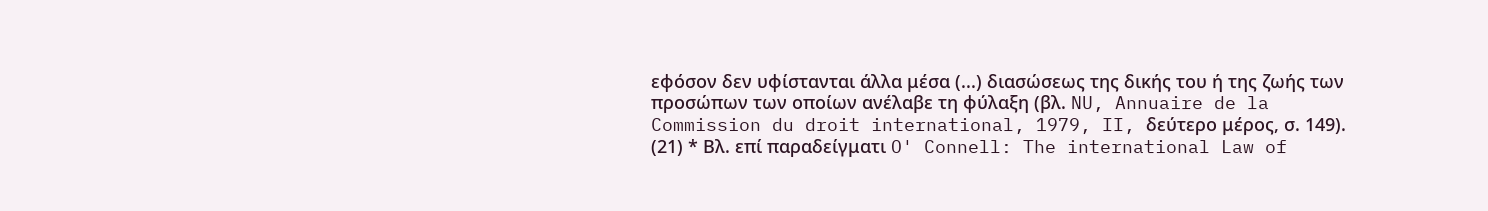εφόσον δεν υφίστανται άλλα μέσα (...) διασώσεως της δικής του ή της ζωής των προσώπων των οποίων ανέλαβε τη φύλαξη (βλ. NU, Annuaire de la Commission du droit international, 1979, II, δεύτερο μέρος, σ. 149).
(21) * Βλ. επί παραδείγματι O' Connell: The international Law of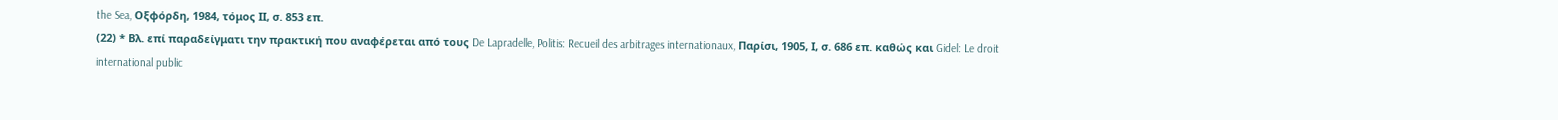the Sea, Οξφόρδη, 1984, τόμος ΙΙ, σ. 853 επ.
(22) * Βλ. επί παραδείγματι την πρακτική που αναφέρεται από τους De Lapradelle, Politis: Recueil des arbitrages internationaux, Παρίσι, 1905, Ι, σ. 686 επ. καθώς και Gidel: Le droit international public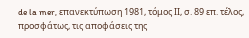de la mer, επανεκτύπωση 1981, τόμος ΙΙ, σ. 89 επ. τέλος, προσφάτως, τις αποφάσεις της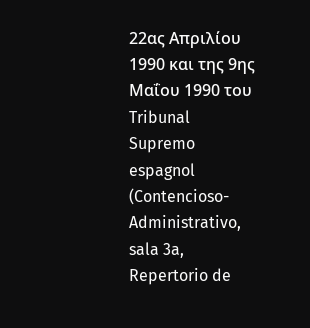22ας Απριλίου 1990 και της 9ης Μαΐου 1990 του Tribunal Supremo espagnol (Contencioso-Administrativo, sala 3a, Repertorio de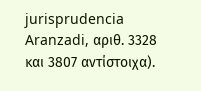jurisprudencia Aranzadi, αριθ. 3328 και 3807 αντίστοιχα).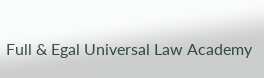Full & Egal Universal Law Academy